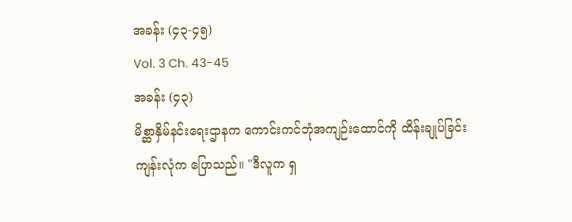အခန်း (၄၃-၄၅)
Vol. 3 Ch. 43-45
အခန်း (၄၃)
မိစ္ဆာနှိမ်နင်းရေးဌာနက ကောင်းကင်ဘုံအကျဉ်းထောင်ကို ထိန်းချုပ်ခြင်း
ကျန်းလုံက ပြောသည်။ "ဒီလူက ရှ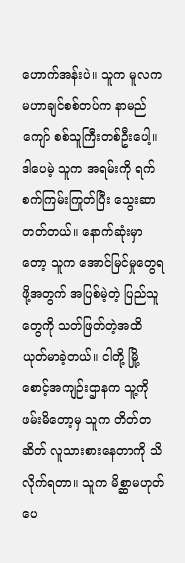ဟောက်အန်းပဲ။ သူက မူလက မဟာချင်စစ်တပ်က နာမည်ကျော် စစ်သူကြီးတစ်ဦးပေါ့။ ဒါပေမဲ့ သူက အရမ်းကို ရက်စက်ကြမ်းကြုတ်ပြီး သွေးဆာတတ်တယ်။ နောက်ဆုံးမှာတော့ သူက အောင်မြင်မှုတွေရဖို့အတွက် အပြစ်မဲ့တဲ့ ပြည်သူတွေကို သတ်ဖြတ်တဲ့အထိ ယုတ်မာခဲ့တယ်။ ငါတို့ မြို့စောင့်အကျဉ်းဌာနက သူ့ကို ဖမ်းမိတော့မှ သူက တိတ်တဆိတ် လူသားစားနေတာကို သိလိုက်ရတာ။ သူက မိစ္ဆာမဟုတ်ပေ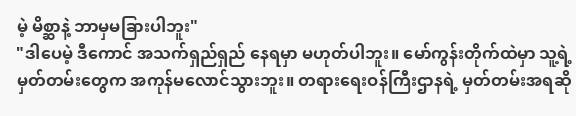မဲ့ မိစ္ဆာနဲ့ ဘာမှမခြားပါဘူး"
"ဒါပေမဲ့ ဒီကောင် အသက်ရှည်ရှည် နေရမှာ မဟုတ်ပါဘူး။ မော်ကွန်းတိုက်ထဲမှာ သူ့ရဲ့ မှတ်တမ်းတွေက အကုန်မလောင်သွားဘူး။ တရားရေးဝန်ကြီးဌာနရဲ့ မှတ်တမ်းအရဆို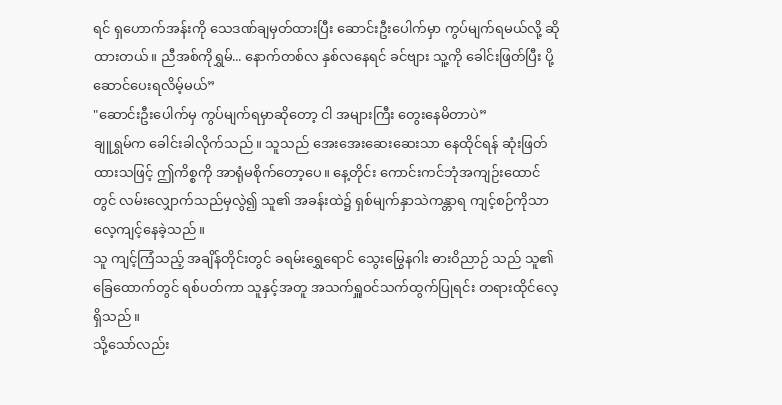ရင် ရှဟောက်အန်းကို သေဒဏ်ချမှတ်ထားပြီး ဆောင်းဦးပေါက်မှာ ကွပ်မျက်ရမယ်လို့ ဆိုထားတယ်။ ညီအစ်ကိုရွှမ်... နောက်တစ်လ နှစ်လနေရင် ခင်ဗျား သူ့ကို ခေါင်းဖြတ်ပြီး ပို့ဆောင်ပေးရလိမ့်မယ်”
"ဆောင်းဦးပေါက်မှ ကွပ်မျက်ရမှာဆိုတော့ ငါ အများကြီး တွေးနေမိတာပဲ”
ချူရွှမ်က ခေါင်းခါလိုက်သည်။ သူသည် အေးအေးဆေးဆေးသာ နေထိုင်ရန် ဆုံးဖြတ်ထားသဖြင့် ဤကိစ္စကို အာရုံမစိုက်တော့ပေ။ နေ့တိုင်း ကောင်းကင်ဘုံအကျဉ်းထောင်တွင် လမ်းလျှောက်သည်မှလွဲ၍ သူ၏ အခန်းထဲ၌ ရှစ်မျက်နှာသဲကန္တာရ ကျင့်စဉ်ကိုသာ လေ့ကျင့်နေခဲ့သည်။
သူ ကျင့်ကြံသည့် အချိန်တိုင်းတွင် ခရမ်းရွှေရောင် သွေးမြွေနဂါး ဓားဝိညာဉ် သည် သူ၏ခြေထောက်တွင် ရစ်ပတ်ကာ သူနှင့်အတူ အသက်ရှူဝင်သက်ထွက်ပြုရင်း တရားထိုင်လေ့ရှိသည်။
သို့သော်လည်း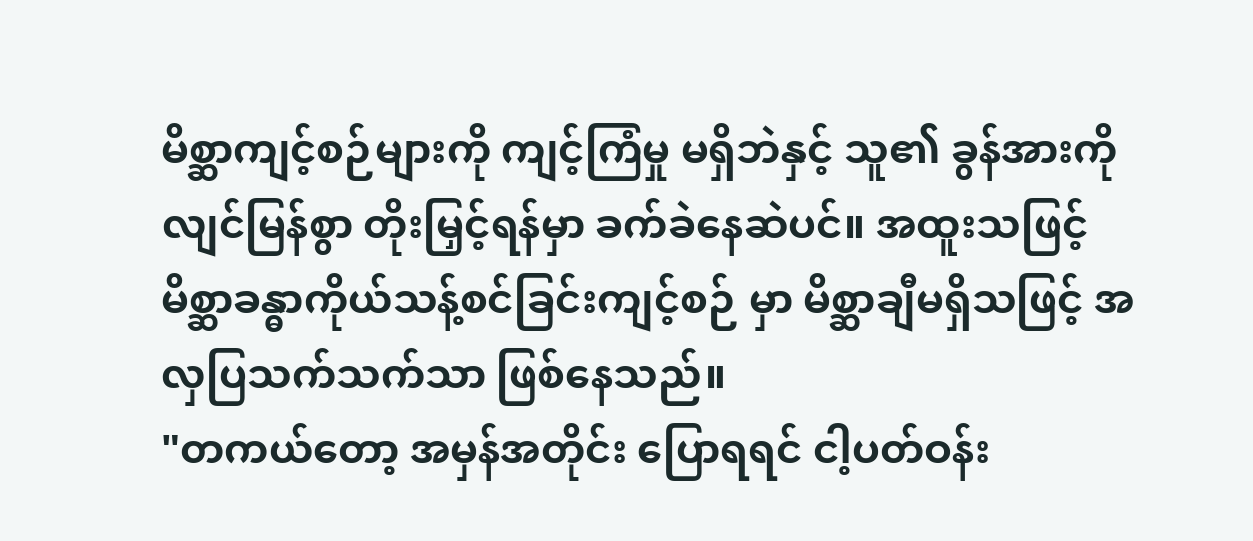မိစ္ဆာကျင့်စဉ်များကို ကျင့်ကြံမှု မရှိဘဲနှင့် သူ၏ ခွန်အားကို လျင်မြန်စွာ တိုးမြှင့်ရန်မှာ ခက်ခဲနေဆဲပင်။ အထူးသဖြင့် မိစ္ဆာခန္ဓာကိုယ်သန့်စင်ခြင်းကျင့်စဉ် မှာ မိစ္ဆာချီမရှိသဖြင့် အလှပြသက်သက်သာ ဖြစ်နေသည်။
"တကယ်တော့ အမှန်အတိုင်း ပြောရရင် ငါ့ပတ်ဝန်း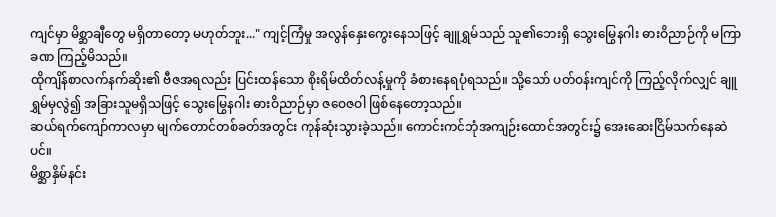ကျင်မှာ မိစ္ဆာချီတွေ မရှိတာတော့ မဟုတ်ဘူး..." ကျင့်ကြံမှု အလွန်နှေးကွေးနေသဖြင့် ချူရွှမ်သည် သူ၏ဘေးရှိ သွေးမြွေနဂါး ဓားဝိညာဉ်ကို မကြာခဏ ကြည့်မိသည်။
ထိုကျိန်စာလက်နက်ဆိုး၏ ဗီဇအရလည်း ပြင်းထန်သော စိုးရိမ်ထိတ်လန့်မှုကို ခံစားနေရပုံရသည်။ သို့သော် ပတ်ဝန်းကျင်ကို ကြည့်လိုက်လျှင် ချူရွှမ်မှလွဲ၍ အခြားသူမရှိသဖြင့် သွေးမြွေနဂါး ဓားဝိညာဉ်မှာ ဇဝေဇဝါ ဖြစ်နေတော့သည်။
ဆယ်ရက်ကျော်ကာလမှာ မျက်တောင်တစ်ခတ်အတွင်း ကုန်ဆုံးသွားခဲ့သည်။ ကောင်းကင်ဘုံအကျဉ်းထောင်အတွင်း၌ အေးဆေးငြိမ်သက်နေဆဲပင်။
မိစ္ဆာနှိမ်နင်း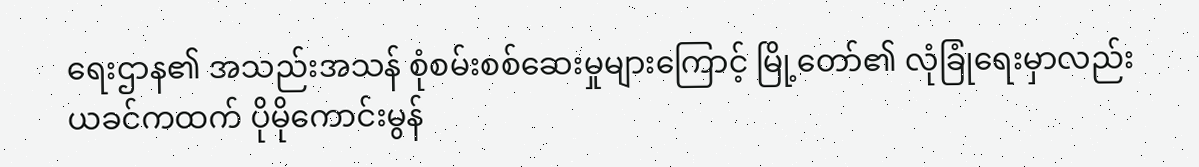ရေးဌာန၏ အသည်းအသန် စုံစမ်းစစ်ဆေးမှုများကြောင့် မြို့တော်၏ လုံခြုံရေးမှာလည်း ယခင်ကထက် ပိုမိုကောင်းမွန်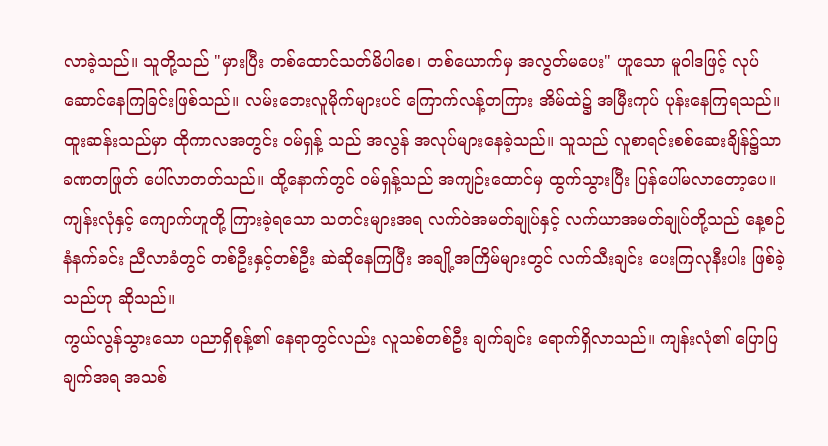လာခဲ့သည်။ သူတို့သည် "မှားပြီး တစ်ထောင်သတ်မိပါစေ၊ တစ်ယောက်မှ အလွတ်မပေး" ဟူသော မူဝါဒဖြင့် လုပ်ဆောင်နေကြခြင်းဖြစ်သည်။ လမ်းဘေးလူမိုက်များပင် ကြောက်လန့်တကြား အိမ်ထဲ၌ အမြီးကုပ် ပုန်းနေကြရသည်။
ထူးဆန်းသည်မှာ ထိုကာလအတွင်း ဝမ်ရှန့် သည် အလွန် အလုပ်များနေခဲ့သည်။ သူသည် လူစာရင်းစစ်ဆေးချိန်၌သာ ခဏတဖြုတ် ပေါ်လာတတ်သည်။ ထို့နောက်တွင် ဝမ်ရှန့်သည် အကျဉ်းထောင်မှ ထွက်သွားပြီး ပြန်ပေါ်မလာတော့ပေ။
ကျန်းလုံနှင့် ကျောက်ဟူတို့ ကြားခဲ့ရသော သတင်းများအရ လက်ဝဲအမတ်ချုပ်နှင့် လက်ယာအမတ်ချုပ်တို့သည် နေ့စဉ် နံနက်ခင်း ညီလာခံတွင် တစ်ဦးနှင့်တစ်ဦး ဆဲဆိုနေကြပြီး အချို့အကြိမ်များတွင် လက်သီးချင်း ပေးကြလုနီးပါး ဖြစ်ခဲ့သည်ဟု ဆိုသည်။
ကွယ်လွန်သွားသော ပညာရှိစုန့်၏ နေရာတွင်လည်း လူသစ်တစ်ဦး ချက်ချင်း ရောက်ရှိလာသည်။ ကျန်းလုံ၏ ပြောပြချက်အရ အသစ်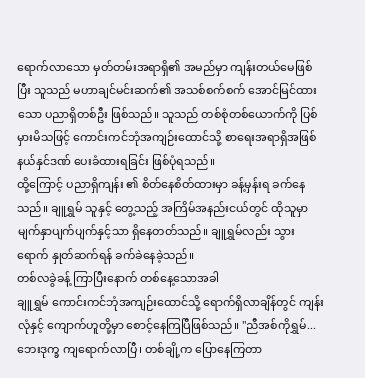ရောက်လာသော မှတ်တမ်းအရာရှိ၏ အမည်မှာ ကျန်းတယ်မေဖြစ်ပြီး သူသည် မဟာချင်မင်းဆက်၏ အသစ်စက်စက် အောင်မြင်ထားသော ပညာရှိတစ်ဦး ဖြစ်သည်။ သူသည် တစ်စုံတစ်ယောက်ကို ပြစ်မှားမိသဖြင့် ကောင်းကင်ဘုံအကျဉ်းထောင်သို့ စာရေးအရာရှိအဖြစ် နယ်နှင်ဒဏ် ပေးခံထားရခြင်း ဖြစ်ပုံရသည်။
ထို့ကြောင့် ပညာရှိကျန်း ၏ စိတ်နေစိတ်ထားမှာ ခန့်မှန်းရ ခက်နေသည်။ ချူရွှမ် သူနှင့် တွေ့သည့် အကြိမ်အနည်းငယ်တွင် ထိုသူမှာ မျက်နှာပျက်ပျက်နှင့်သာ ရှိနေတတ်သည်။ ချူရွှမ်လည်း သွားရောက် နှုတ်ဆက်ရန် ခက်ခဲနေခဲ့သည်။
တစ်လခွဲခန့် ကြာပြီးနောက် တစ်နေ့သောအခါ
ချူရွှမ် ကောင်းကင်ဘုံအကျဉ်းထောင်သို့ ရောက်ရှိလာချိန်တွင် ကျန်းလုံနှင့် ကျောက်ဟူတို့မှာ စောင့်နေကြပြီဖြစ်သည်။ "ညီအစ်ကိုရွှမ်... ဘေးဒုက္ခ ကျရောက်လာပြီ၊ တစ်ချို့က ပြောနေကြတာ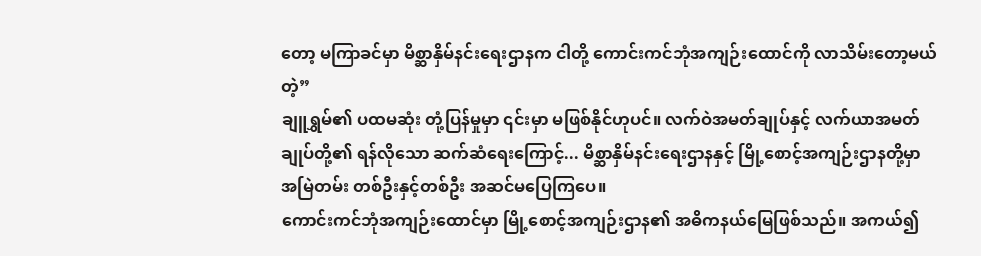တော့ မကြာခင်မှာ မိစ္ဆာနှိမ်နင်းရေးဌာနက ငါတို့ ကောင်းကင်ဘုံအကျဉ်းထောင်ကို လာသိမ်းတော့မယ်တဲ့”
ချူရွှမ်၏ ပထမဆုံး တုံ့ပြန်မှုမှာ ၎င်းမှာ မဖြစ်နိုင်ဟုပင်။ လက်ဝဲအမတ်ချုပ်နှင့် လက်ယာအမတ်ချုပ်တို့၏ ရန်လိုသော ဆက်ဆံရေးကြောင့်... မိစ္ဆာနှိမ်နင်းရေးဌာနနှင့် မြို့စောင့်အကျဉ်းဌာနတို့မှာ အမြဲတမ်း တစ်ဦးနှင့်တစ်ဦး အဆင်မပြေကြပေ။
ကောင်းကင်ဘုံအကျဉ်းထောင်မှာ မြို့စောင့်အကျဉ်းဌာန၏ အဓိကနယ်မြေဖြစ်သည်။ အကယ်၍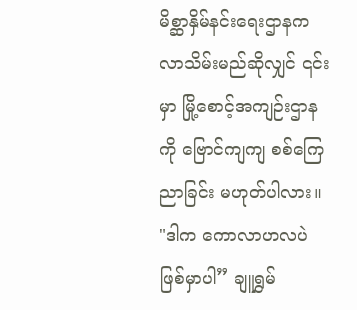မိစ္ဆာနှိမ်နင်းရေးဌာနက လာသိမ်းမည်ဆိုလျှင် ၎င်းမှာ မြို့စောင့်အကျဉ်းဌာနကို ဗြောင်ကျကျ စစ်ကြေညာခြင်း မဟုတ်ပါလား။
"ဒါက ကောလာဟလပဲ ဖြစ်မှာပါ” ချူရွှမ်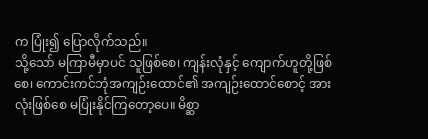က ပြုံး၍ ပြောလိုက်သည်။
သို့သော် မကြာမီမှာပင် သူဖြစ်စေ၊ ကျန်းလုံနှင့် ကျောက်ဟူတို့ဖြစ်စေ၊ ကောင်းကင်ဘုံအကျဉ်းထောင်၏ အကျဉ်းထောင်စောင့် အားလုံးဖြစ်စေ မပြုံးနိုင်ကြတော့ပေ။ မိစ္ဆာ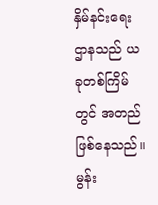နှိမ်နင်းရေးဌာနသည် ယခုတစ်ကြိမ်တွင် အတည်ဖြစ်နေသည်။
မွန်း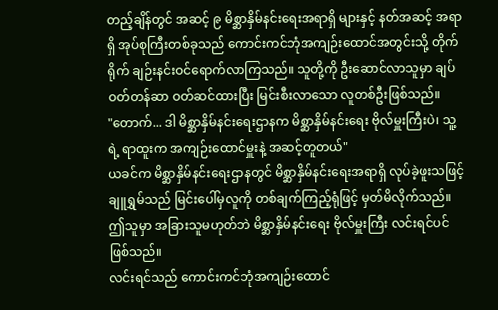တည့်ချိန်တွင် အဆင့် ၉ မိစ္ဆာနှိမ်နင်းရေးအရာရှိ များနှင့် နတ်အဆင့် အရာရှိ အုပ်စုကြီးတစ်ခုသည် ကောင်းကင်ဘုံအကျဉ်းထောင်အတွင်းသို့ တိုက်ရိုက် ချဉ်းနင်းဝင်ရောက်လာကြသည်။ သူတို့ကို ဦးဆောင်လာသူမှာ ချပ်ဝတ်တန်ဆာ ဝတ်ဆင်ထားပြီး မြင်းစီးလာသော လူတစ်ဦးဖြစ်သည်။
"တောက်... ဒါ မိစ္ဆာနှိမ်နင်းရေးဌာနက မိစ္ဆာနှိမ်နင်းရေး ဗိုလ်မှူးကြီးပဲ၊ သူ့ရဲ့ ရာထူးက အကျဉ်းထောင်မှူးနဲ့ အဆင့်တူတယ်"
ယခင်က မိစ္ဆာနှိမ်နင်းရေးဌာနတွင် မိစ္ဆာနှိမ်နင်းရေးအရာရှိ လုပ်ခဲ့ဖူးသဖြင့် ချူရွှမ်သည် မြင်းပေါ်မှလူကို တစ်ချက်ကြည့်ရုံဖြင့် မှတ်မိလိုက်သည်။ ဤသူမှာ အခြားသူမဟုတ်ဘဲ မိစ္ဆာနှိမ်နင်းရေး ဗိုလ်မှူးကြီး လင်းရင်ပင် ဖြစ်သည်။
လင်းရင်သည် ကောင်းကင်ဘုံအကျဉ်းထောင်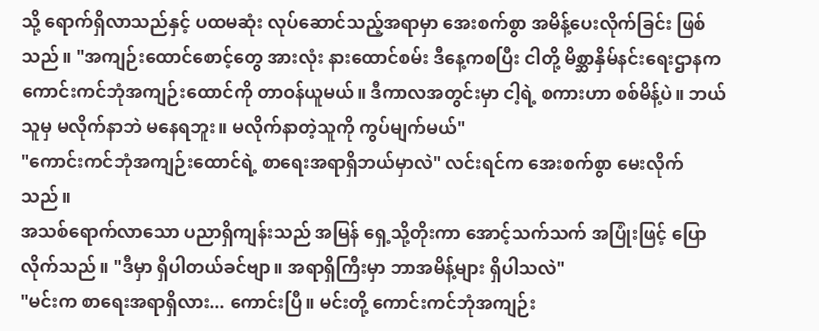သို့ ရောက်ရှိလာသည်နှင့် ပထမဆုံး လုပ်ဆောင်သည့်အရာမှာ အေးစက်စွာ အမိန့်ပေးလိုက်ခြင်း ဖြစ်သည်။ "အကျဉ်းထောင်စောင့်တွေ အားလုံး နားထောင်စမ်း ဒီနေ့ကစပြီး ငါတို့ မိစ္ဆာနှိမ်နင်းရေးဌာနက ကောင်းကင်ဘုံအကျဉ်းထောင်ကို တာဝန်ယူမယ်။ ဒီကာလအတွင်းမှာ ငါ့ရဲ့ စကားဟာ စစ်မိန့်ပဲ။ ဘယ်သူမှ မလိုက်နာဘဲ မနေရဘူး။ မလိုက်နာတဲ့သူကို ကွပ်မျက်မယ်"
"ကောင်းကင်ဘုံအကျဉ်းထောင်ရဲ့ စာရေးအရာရှိဘယ်မှာလဲ" လင်းရင်က အေးစက်စွာ မေးလိုက်သည်။
အသစ်ရောက်လာသော ပညာရှိကျန်းသည် အမြန် ရှေ့သို့တိုးကာ အောင့်သက်သက် အပြုံးဖြင့် ပြောလိုက်သည်။ "ဒီမှာ ရှိပါတယ်ခင်ဗျာ။ အရာရှိကြီးမှာ ဘာအမိန့်များ ရှိပါသလဲ"
"မင်းက စာရေးအရာရှိလား... ကောင်းပြီ။ မင်းတို့ ကောင်းကင်ဘုံအကျဉ်း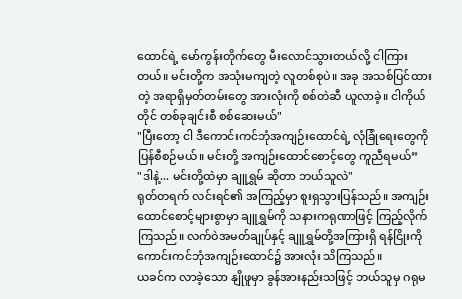ထောင်ရဲ့ မော်ကွန်းတိုက်တွေ မီးလောင်သွားတယ်လို့ ငါကြားတယ်။ မင်းတို့က အသုံးမကျတဲ့ လူတစ်စုပဲ။ အခု အသစ်ပြင်ထားတဲ့ အရာရှိမှတ်တမ်းတွေ အားလုံးကို စစ်တဲဆီ ယူလာခဲ့။ ငါကိုယ်တိုင် တစ်ခုချင်းစီ စစ်ဆေးမယ်"
"ပြီးတော့ ငါ ဒီကောင်းကင်ဘုံအကျဉ်းထောင်ရဲ့ လုံခြုံရေးတွေကို ပြန်စီစဉ်မယ်။ မင်းတို့ အကျဉ်းထောင်စောင့်တွေ ကူညီရမယ်”
"ဒါနဲ့... မင်းတို့ထဲမှာ ချူရွှမ် ဆိုတာ ဘယ်သူလဲ"
ရုတ်တရက် လင်းရင်၏ အကြည့်မှာ စူးရှသွားပြန်သည်။ အကျဉ်းထောင်စောင့်များစွာမှာ ချူရွှမ်ကို သနားကရုဏာဖြင့် ကြည့်လိုက်ကြသည်။ လက်ဝဲအမတ်ချုပ်နှင့် ချူရွှမ်တို့အကြားရှိ ရန်ငြိုးကို ကောင်းကင်ဘုံအကျဉ်းထောင်၌ အားလုံး သိကြသည်။
ယခင်က လာခဲ့သော နျိုဖူမှာ ခွန်အားနည်းသဖြင့် ဘယ်သူမှ ဂရုမ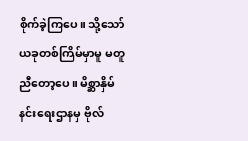စိုက်ခဲ့ကြပေ။ သို့သော် ယခုတစ်ကြိမ်မှာမူ မတူညီတော့ပေ။ မိစ္ဆာနှိမ်နင်းရေးဌာနမှ ဗိုလ်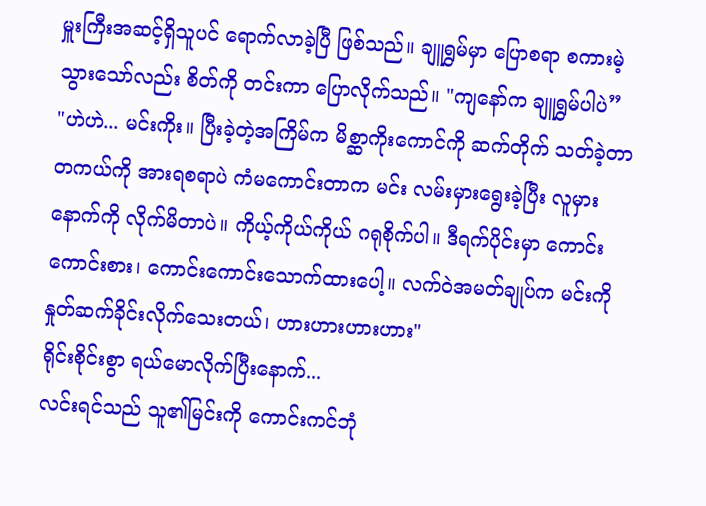မှူးကြီးအဆင့်ရှိသူပင် ရောက်လာခဲ့ပြီ ဖြစ်သည်။ ချူရွှမ်မှာ ပြောစရာ စကားမဲ့သွားသော်လည်း စိတ်ကို တင်းကာ ပြောလိုက်သည်။ "ကျနော်က ချူရွှမ်ပါပဲ”
"ဟဲဟဲ... မင်းကိုး။ ပြီးခဲ့တဲ့အကြိမ်က မိစ္ဆာကိုးကောင်ကို ဆက်တိုက် သတ်ခဲ့တာ တကယ်ကို အားရစရာပဲ ကံမကောင်းတာက မင်း လမ်းမှားရွေးခဲ့ပြီး လူမှားနောက်ကို လိုက်မိတာပဲ။ ကိုယ့်ကိုယ်ကိုယ် ဂရုစိုက်ပါ။ ဒီရက်ပိုင်းမှာ ကောင်းကောင်းစား၊ ကောင်းကောင်းသောက်ထားပေါ့။ လက်ဝဲအမတ်ချုပ်က မင်းကို နှုတ်ဆက်ခိုင်းလိုက်သေးတယ်၊ ဟားဟားဟားဟား"
ရိုင်းစိုင်းစွာ ရယ်မောလိုက်ပြီးနောက်...
လင်းရင်သည် သူ၏မြင်းကို ကောင်းကင်ဘုံ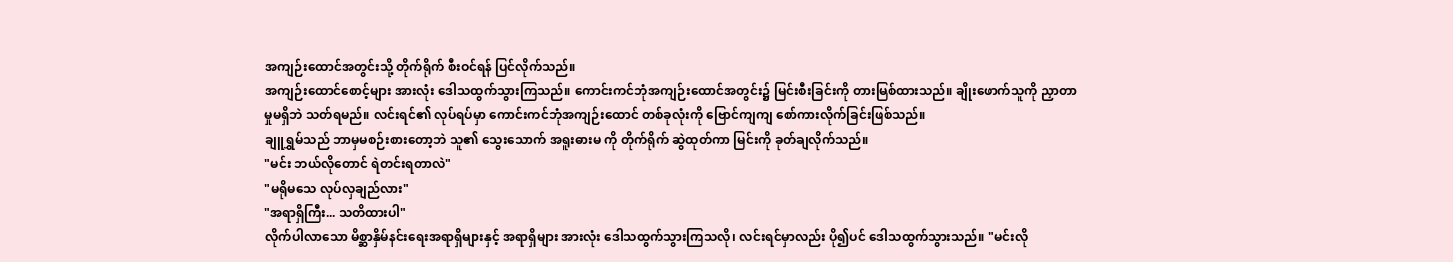အကျဉ်းထောင်အတွင်းသို့ တိုက်ရိုက် စီးဝင်ရန် ပြင်လိုက်သည်။
အကျဉ်းထောင်စောင့်များ အားလုံး ဒေါသထွက်သွားကြသည်။ ကောင်းကင်ဘုံအကျဉ်းထောင်အတွင်း၌ မြင်းစီးခြင်းကို တားမြစ်ထားသည်။ ချိုးဖောက်သူကို ညှာတာမှုမရှိဘဲ သတ်ရမည်။ လင်းရင်၏ လုပ်ရပ်မှာ ကောင်းကင်ဘုံအကျဉ်းထောင် တစ်ခုလုံးကို ဗြောင်ကျကျ စော်ကားလိုက်ခြင်းဖြစ်သည်။
ချူရွှမ်သည် ဘာမှမစဉ်းစားတော့ဘဲ သူ၏ သွေးသောက် အရူးဓားမ ကို တိုက်ရိုက် ဆွဲထုတ်ကာ မြင်းကို ခုတ်ချလိုက်သည်။
"မင်း ဘယ်လိုတောင် ရဲတင်းရတာလဲ"
"မရိုမသေ လုပ်လှချည်လား"
"အရာရှိကြီး... သတိထားပါ"
လိုက်ပါလာသော မိစ္ဆာနှိမ်နင်းရေးအရာရှိများနှင့် အရာရှိများ အားလုံး ဒေါသထွက်သွားကြသလို၊ လင်းရင်မှာလည်း ပို၍ပင် ဒေါသထွက်သွားသည်။ "မင်းလို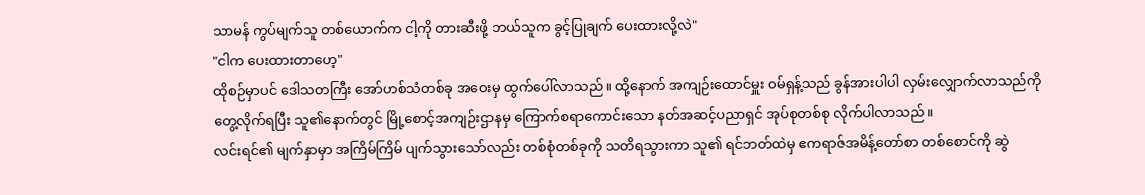သာမန် ကွပ်မျက်သူ တစ်ယောက်က ငါ့ကို တားဆီးဖို့ ဘယ်သူက ခွင့်ပြုချက် ပေးထားလို့လဲ"
"ငါက ပေးထားတာဟေ့"
ထိုစဉ်မှာပင် ဒေါသတကြီး အော်ဟစ်သံတစ်ခု အဝေးမှ ထွက်ပေါ်လာသည်။ ထို့နောက် အကျဉ်းထောင်မှူး ဝမ်ရှန့်သည် ခွန်အားပါပါ လှမ်းလျှောက်လာသည်ကို တွေ့လိုက်ရပြီး သူ၏နောက်တွင် မြို့စောင့်အကျဉ်းဌာနမှ ကြောက်စရာကောင်းသော နတ်အဆင့်ပညာရှင် အုပ်စုတစ်စု လိုက်ပါလာသည်။
လင်းရင်၏ မျက်နှာမှာ အကြိမ်ကြိမ် ပျက်သွားသော်လည်း တစ်စုံတစ်ခုကို သတိရသွားကာ သူ၏ ရင်ဘတ်ထဲမှ ဧကရာဇ်အမိန့်တော်စာ တစ်စောင်ကို ဆွဲ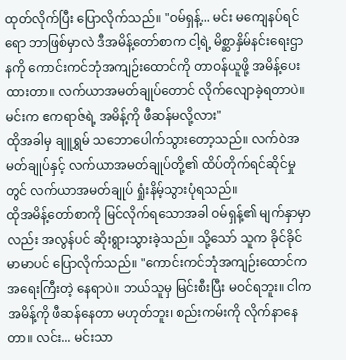ထုတ်လိုက်ပြီး ပြောလိုက်သည်။ "ဝမ်ရှန့်... မင်း မကျေနပ်ရင်ရော ဘာဖြစ်မှာလဲ ဒီအမိန့်တော်စာက ငါ့ရဲ့ မိစ္ဆာနှိမ်နင်းရေးဌာနကို ကောင်းကင်ဘုံအကျဉ်းထောင်ကို တာဝန်ယူဖို့ အမိန့်ပေးထားတာ။ လက်ယာအမတ်ချုပ်တောင် လိုက်လျောခဲ့ရတာပဲ။ မင်းက ဧကရာဇ်ရဲ့ အမိန့်ကို ဖီဆန်မလို့လား"
ထိုအခါမှ ချူရွှမ် သဘောပေါက်သွားတော့သည်။ လက်ဝဲအမတ်ချုပ်နှင့် လက်ယာအမတ်ချုပ်တို့၏ ထိပ်တိုက်ရင်ဆိုင်မှုတွင် လက်ယာအမတ်ချုပ် ရှုံးနိမ့်သွားပုံရသည်။
ထိုအမိန့်တော်စာကို မြင်လိုက်ရသောအခါ ဝမ်ရှန့်၏ မျက်နှာမှာလည်း အလွန်ပင် ဆိုးရွားသွားခဲ့သည်။ သို့သော် သူက ခိုင်ခိုင်မာမာပင် ပြောလိုက်သည်။ "ကောင်းကင်ဘုံအကျဉ်းထောင်က အရေးကြီးတဲ့ နေရာပဲ။ ဘယ်သူမှ မြင်းစီးပြီး မဝင်ရဘူး။ ငါက အမိန့်ကို ဖီဆန်နေတာ မဟုတ်ဘူး၊ စည်းကမ်းကို လိုက်နာနေတာ။ လင်း... မင်းသာ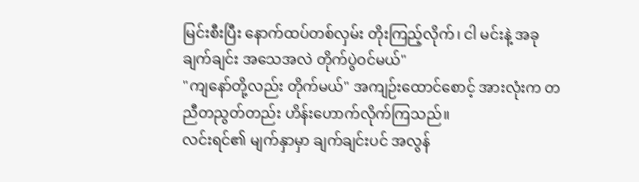မြင်းစီးပြီး နောက်ထပ်တစ်လှမ်း တိုးကြည့်လိုက်၊ ငါ မင်းနဲ့ အခုချက်ချင်း အသေအလဲ တိုက်ပွဲဝင်မယ်"
"ကျနော်တို့လည်း တိုက်မယ်" အကျဉ်းထောင်စောင့် အားလုံးက တညီတညွတ်တည်း ဟိန်းဟောက်လိုက်ကြသည်။
လင်းရင်၏ မျက်နှာမှာ ချက်ချင်းပင် အလွန်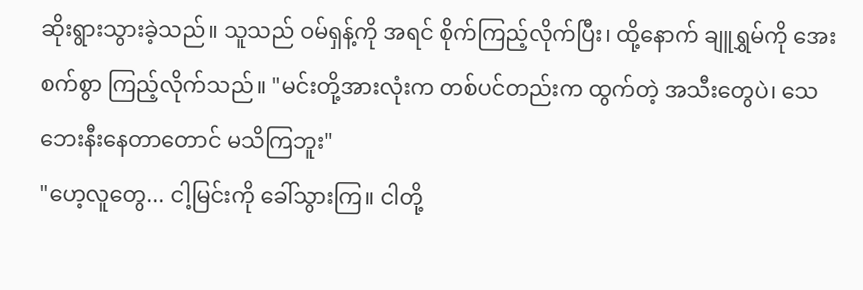ဆိုးရွားသွားခဲ့သည်။ သူသည် ဝမ်ရှန့်ကို အရင် စိုက်ကြည့်လိုက်ပြီး၊ ထို့နောက် ချူရွှမ်ကို အေးစက်စွာ ကြည့်လိုက်သည်။ "မင်းတို့အားလုံးက တစ်ပင်တည်းက ထွက်တဲ့ အသီးတွေပဲ၊ သေဘေးနီးနေတာတောင် မသိကြဘူး"
"ဟေ့လူတွေ... ငါ့မြင်းကို ခေါ်သွားကြ။ ငါတို့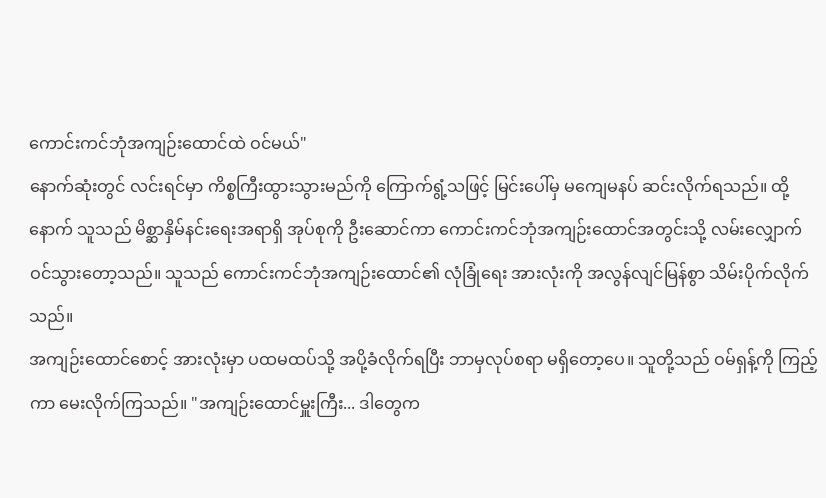ကောင်းကင်ဘုံအကျဉ်းထောင်ထဲ ဝင်မယ်"
နောက်ဆုံးတွင် လင်းရင်မှာ ကိစ္စကြီးထွားသွားမည်ကို ကြောက်ရွံ့သဖြင့် မြင်းပေါ်မှ မကျေမနပ် ဆင်းလိုက်ရသည်။ ထို့နောက် သူသည် မိစ္ဆာနှိမ်နင်းရေးအရာရှိ အုပ်စုကို ဦးဆောင်ကာ ကောင်းကင်ဘုံအကျဉ်းထောင်အတွင်းသို့ လမ်းလျှောက်ဝင်သွားတော့သည်။ သူသည် ကောင်းကင်ဘုံအကျဉ်းထောင်၏ လုံခြုံရေး အားလုံးကို အလွန်လျင်မြန်စွာ သိမ်းပိုက်လိုက်သည်။
အကျဉ်းထောင်စောင့် အားလုံးမှာ ပထမထပ်သို့ အပို့ခံလိုက်ရပြီး ဘာမှလုပ်စရာ မရှိတော့ပေ။ သူတို့သည် ဝမ်ရှန့်ကို ကြည့်ကာ မေးလိုက်ကြသည်။ "အကျဉ်းထောင်မှူးကြီး... ဒါတွေက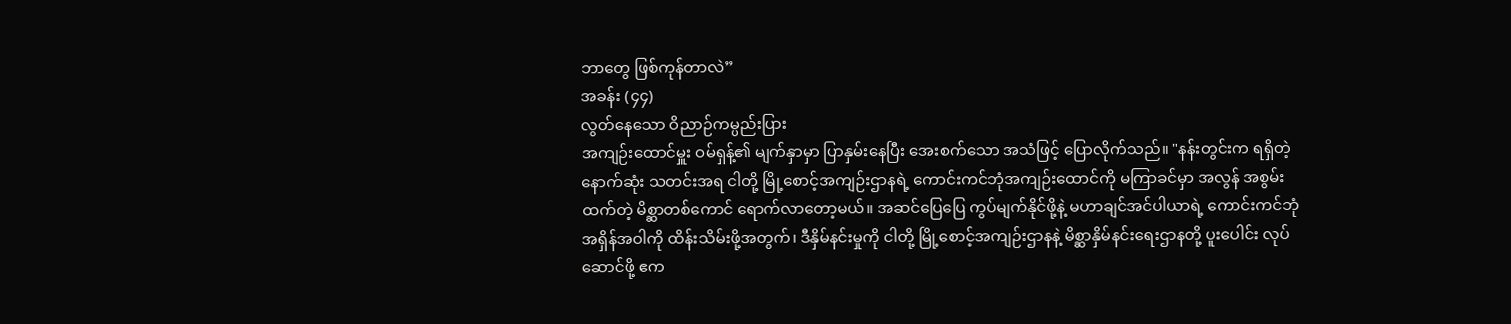ဘာတွေ ဖြစ်ကုန်တာလဲ”
အခန်း (၄၄)
လွတ်နေသော ဝိညာဉ်ကမ္ပည်းပြား
အကျဉ်းထောင်မှူး ဝမ်ရှန့်၏ မျက်နှာမှာ ပြာနှမ်းနေပြီး အေးစက်သော အသံဖြင့် ပြောလိုက်သည်။ "နန်းတွင်းက ရရှိတဲ့ နောက်ဆုံး သတင်းအရ ငါတို့ မြို့စောင့်အကျဉ်းဌာနရဲ့ ကောင်းကင်ဘုံအကျဉ်းထောင်ကို မကြာခင်မှာ အလွန် အစွမ်းထက်တဲ့ မိစ္ဆာတစ်ကောင် ရောက်လာတော့မယ်။ အဆင်ပြေပြေ ကွပ်မျက်နိုင်ဖို့နဲ့ မဟာချင်အင်ပါယာရဲ့ ကောင်းကင်ဘုံအရှိန်အဝါကို ထိန်းသိမ်းဖို့အတွက်၊ ဒီနှိမ်နင်းမှုကို ငါတို့ မြို့စောင့်အကျဉ်းဌာနနဲ့ မိစ္ဆာနှိမ်နင်းရေးဌာနတို့ ပူးပေါင်း လုပ်ဆောင်ဖို့ ဧက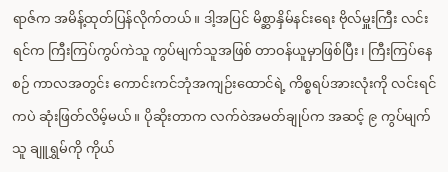ရာဇ်က အမိန့်ထုတ်ပြန်လိုက်တယ်။ ဒါ့အပြင် မိစ္ဆာနှိမ်နင်းရေး ဗိုလ်မှူးကြီး လင်းရင်က ကြီးကြပ်ကွပ်ကဲသူ ကွပ်မျက်သူအဖြစ် တာဝန်ယူမှာဖြစ်ပြီး၊ ကြီးကြပ်နေစဉ် ကာလအတွင်း ကောင်းကင်ဘုံအကျဉ်းထောင်ရဲ့ ကိစ္စရပ်အားလုံးကို လင်းရင်ကပဲ ဆုံးဖြတ်လိမ့်မယ်။ ပိုဆိုးတာက လက်ဝဲအမတ်ချုပ်က အဆင့် ၉ ကွပ်မျက်သူ ချူရွှမ်ကို ကိုယ်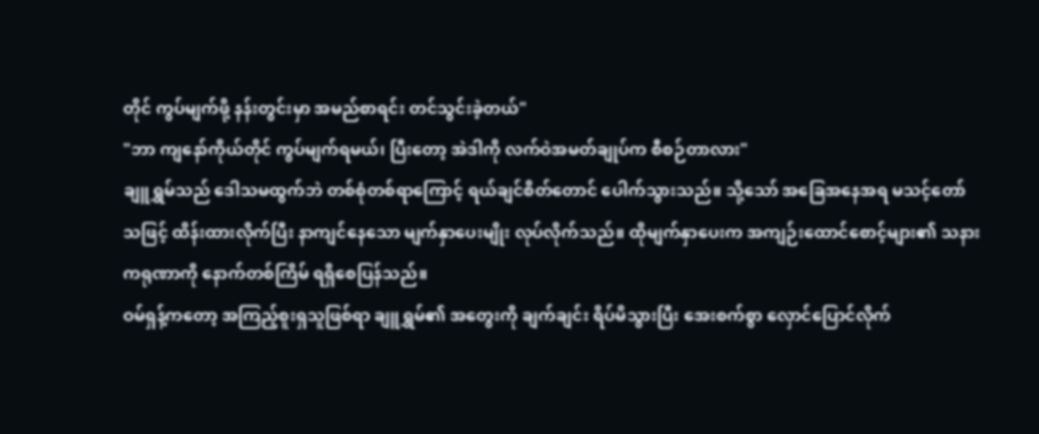တိုင် ကွပ်မျက်ဖို့ နန်းတွင်းမှာ အမည်စာရင်း တင်သွင်းခဲ့တယ်"
"ဘာ ကျနော်ကိုယ်တိုင် ကွပ်မျက်ရမယ်၊ ပြီးတော့ အဲဒါကို လက်ဝဲအမတ်ချုပ်က စီစဉ်တာလား"
ချူရွှမ်သည် ဒေါသမထွက်ဘဲ တစ်စုံတစ်ရာကြောင့် ရယ်ချင်စိတ်တောင် ပေါက်သွားသည်။ သို့သော် အခြေအနေအရ မသင့်တော်သဖြင့် ထိန်းထားလိုက်ပြီး နာကျင်နေသော မျက်နှာပေးမျိုး လုပ်လိုက်သည်။ ထိုမျက်နှာပေးက အကျဉ်းထောင်စောင့်များ၏ သနားကရုဏာကို နောက်တစ်ကြိမ် ရရှိစေပြန်သည်။
ဝမ်ရှန့်ကတော့ အကြည့်စူးရှသူဖြစ်ရာ ချူရွှမ်၏ အတွေးကို ချက်ချင်း ရိပ်မိသွားပြီး အေးစက်စွာ လှောင်ပြောင်လိုက်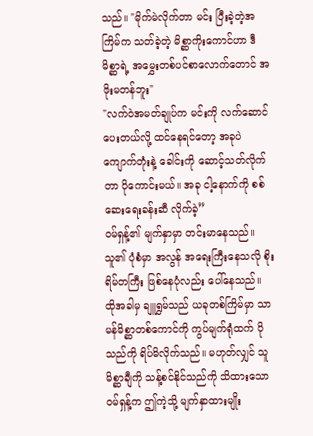သည်။ "မိုက်မဲလိုက်တာ မင်း ပြီးခဲ့တဲ့အကြိမ်က သတ်ခဲ့တဲ့ မိစ္ဆာကိုးကောင်ဟာ ဒီမိစ္ဆာရဲ့ အမွှေးတစ်ပင်စာလောက်တောင် အဖိုးမတန်ဘူး"
"လက်ဝဲအမတ်ချုပ်က မင်းကို လက်ဆောင်ပေးတယ်လို့ ထင်နေရင်တော့ အခုပဲ ကျောက်တုံးနဲ့ ခေါင်းကို ဆောင့်သတ်လိုက်တာ ပိုကောင်းမယ်။ အခု ငါ့နောက်ကို စစ်ဆေးရေးခန်းဆီ လိုက်ခဲ့”
ဝမ်ရှန့်၏ မျက်နှာမှာ တင်းမာနေသည်။ သူ၏ ပုံစံမှာ အလွန် အရေးကြီးနေသလို စိုးရိမ်တကြီး ဖြစ်နေပုံလည်း ပေါ်နေသည်။
ထိုအခါမှ ချူရွှမ်သည် ယခုတစ်ကြိမ်မှာ သာမန်မိစ္ဆာတစ်ကောင်ကို ကွပ်မျက်ရုံထက် ပိုသည်ကို ရိပ်မိလိုက်သည်။ မဟုတ်လျှင် သူ မိစ္ဆာချီကို သန့်စင်နိုင်သည်ကို သိထားသော ဝမ်ရှန့်က ဤကဲ့သို့ မျက်နှာထားမျိုး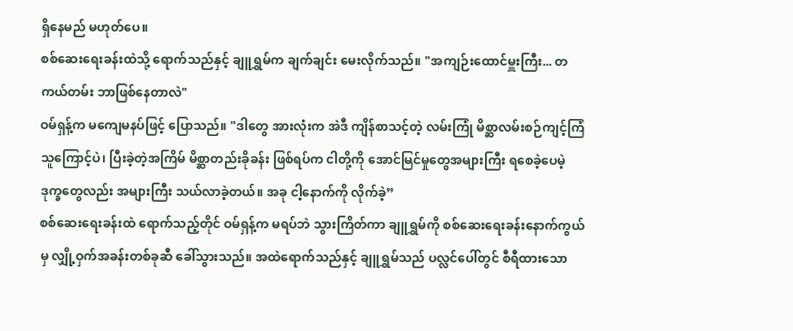ရှိနေမည် မဟုတ်ပေ။
စစ်ဆေးရေးခန်းထဲသို့ ရောက်သည်နှင့် ချူရွှမ်က ချက်ချင်း မေးလိုက်သည်။ "အကျဉ်းထောင်မှူးကြီး... တကယ်တမ်း ဘာဖြစ်နေတာလဲ"
ဝမ်ရှန့်က မကျေမနပ်ဖြင့် ပြောသည်။ "ဒါတွေ အားလုံးက အဲဒီ ကျိန်စာသင့်တဲ့ လမ်းကြုံ မိစ္ဆာလမ်းစဉ်ကျင့်ကြံသူကြောင့်ပဲ၊ ပြီးခဲ့တဲ့အကြိမ် မိစ္ဆာတည်းခိုခန်း ဖြစ်ရပ်က ငါတို့ကို အောင်မြင်မှုတွေအများကြီး ရစေခဲ့ပေမဲ့ ဒုက္ခတွေလည်း အများကြီး သယ်လာခဲ့တယ်။ အခု ငါ့နောက်ကို လိုက်ခဲ့”
စစ်ဆေးရေးခန်းထဲ ရောက်သည့်တိုင် ဝမ်ရှန့်က မရပ်ဘဲ သွားကြိတ်ကာ ချူရွှမ်ကို စစ်ဆေးရေးခန်းနောက်ကွယ်မှ လျှို့ဝှက်အခန်းတစ်ခုဆီ ခေါ်သွားသည်။ အထဲရောက်သည်နှင့် ချူရွှမ်သည် ပလ္လင်ပေါ်တွင် စီရီထားသော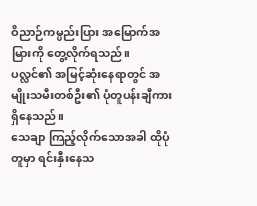ဝိညာဉ်ကမ္ပည်းပြား အမြောက်အမြားကို တွေ့လိုက်ရသည်။ ပလ္လင်၏ အမြင့်ဆုံးနေရာတွင် အမျိုးသမီးတစ်ဦး၏ ပုံတူပန်းချီကား ရှိနေသည်။
သေချာ ကြည့်လိုက်သောအခါ ထိုပုံတူမှာ ရင်းနှီးနေသ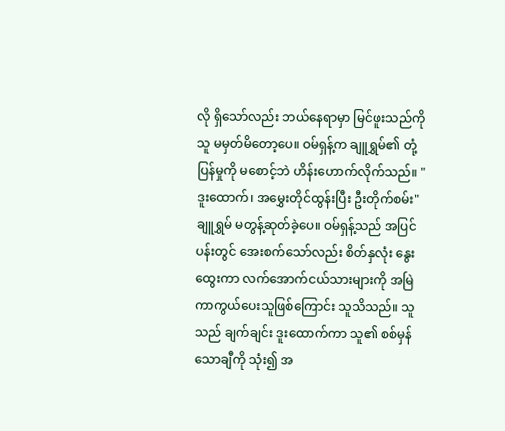လို ရှိသော်လည်း ဘယ်နေရာမှာ မြင်ဖူးသည်ကို သူ မမှတ်မိတော့ပေ။ ဝမ်ရှန့်က ချူရွှမ်၏ တုံ့ပြန်မှုကို မစောင့်ဘဲ ဟိန်းဟောက်လိုက်သည်။ "ဒူးထောက်၊ အမွှေးတိုင်ထွန်းပြီး ဦးတိုက်စမ်း"
ချူရွှမ် မတွန့်ဆုတ်ခဲ့ပေ။ ဝမ်ရှန့်သည် အပြင်ပန်းတွင် အေးစက်သော်လည်း စိတ်နှလုံး နွေးထွေးကာ လက်အောက်ငယ်သားများကို အမြဲ ကာကွယ်ပေးသူဖြစ်ကြောင်း သူသိသည်။ သူသည် ချက်ချင်း ဒူးထောက်ကာ သူ၏ စစ်မှန်သောချီကို သုံး၍ အ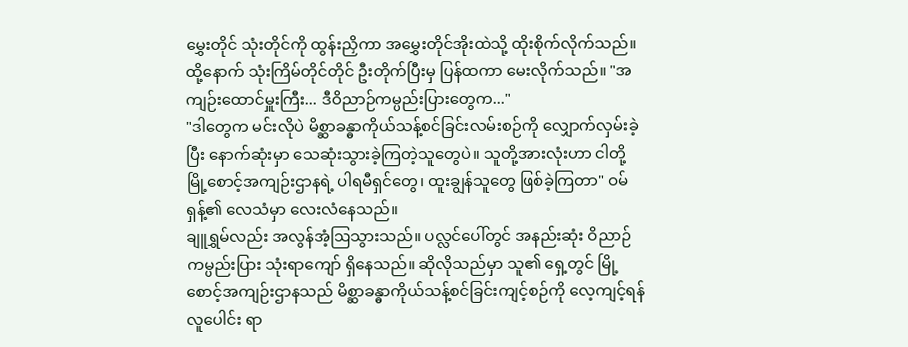မွှေးတိုင် သုံးတိုင်ကို ထွန်းညှိကာ အမွှေးတိုင်အိုးထဲသို့ ထိုးစိုက်လိုက်သည်။ ထို့နောက် သုံးကြိမ်တိုင်တိုင် ဦးတိုက်ပြီးမှ ပြန်ထကာ မေးလိုက်သည်။ "အကျဉ်းထောင်မှူးကြီး... ဒီဝိညာဉ်ကမ္ပည်းပြားတွေက..."
"ဒါတွေက မင်းလိုပဲ မိစ္ဆာခန္ဓာကိုယ်သန့်စင်ခြင်းလမ်းစဉ်ကို လျှောက်လှမ်းခဲ့ပြီး နောက်ဆုံးမှာ သေဆုံးသွားခဲ့ကြတဲ့သူတွေပဲ။ သူတို့အားလုံးဟာ ငါတို့ မြို့စောင့်အကျဉ်းဌာနရဲ့ ပါရမီရှင်တွေ၊ ထူးချွန်သူတွေ ဖြစ်ခဲ့ကြတာ" ဝမ်ရှန့်၏ လေသံမှာ လေးလံနေသည်။
ချူရွှမ်လည်း အလွန်အံ့ဩသွားသည်။ ပလ္လင်ပေါ်တွင် အနည်းဆုံး ဝိညာဉ်ကမ္ပည်းပြား သုံးရာကျော် ရှိနေသည်။ ဆိုလိုသည်မှာ သူ၏ ရှေ့တွင် မြို့စောင့်အကျဉ်းဌာနသည် မိစ္ဆာခန္ဓာကိုယ်သန့်စင်ခြင်းကျင့်စဉ်ကို လေ့ကျင့်ရန် လူပေါင်း ရာ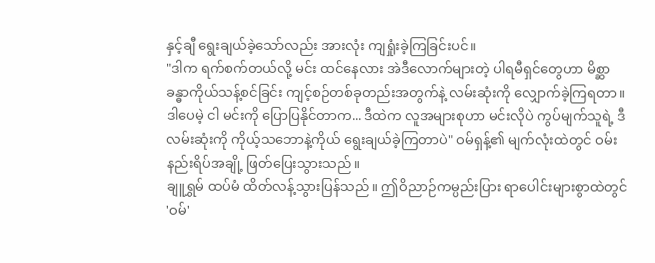နှင့်ချီ ရွေးချယ်ခဲ့သော်လည်း အားလုံး ကျရှုံးခဲ့ကြခြင်းပင်။
"ဒါက ရက်စက်တယ်လို့ မင်း ထင်နေလား အဲဒီလောက်များတဲ့ ပါရမီရှင်တွေဟာ မိစ္ဆာခန္ဓာကိုယ်သန့်စင်ခြင်း ကျင့်စဉ်တစ်ခုတည်းအတွက်နဲ့ လမ်းဆုံးကို လျှောက်ခဲ့ကြရတာ။ ဒါပေမဲ့ ငါ မင်းကို ပြောပြနိုင်တာက... ဒီထဲက လူအများစုဟာ မင်းလိုပဲ ကွပ်မျက်သူရဲ့ ဒီလမ်းဆုံးကို ကိုယ့်သဘောနဲ့ကိုယ် ရွေးချယ်ခဲ့ကြတာပဲ" ဝမ်ရှန့်၏ မျက်လုံးထဲတွင် ဝမ်းနည်းရိပ်အချို့ ဖြတ်ပြေးသွားသည်။
ချူရွှမ် ထပ်မံ ထိတ်လန့်သွားပြန်သည်။ ဤဝိညာဉ်ကမ္ပည်းပြား ရာပေါင်းများစွာထဲတွင် 'ဝမ်'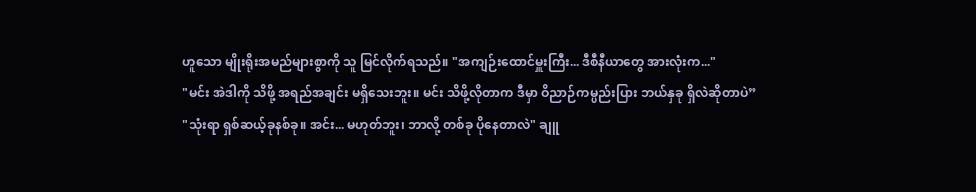ဟူသော မျိုးရိုးအမည်များစွာကို သူ မြင်လိုက်ရသည်။ "အကျဉ်းထောင်မှူးကြီး... ဒီစီနီယာတွေ အားလုံးက..."
"မင်း အဲဒါကို သိဖို့ အရည်အချင်း မရှိသေးဘူး။ မင်း သိဖို့လိုတာက ဒီမှာ ဝိညာဉ်ကမ္ပည်းပြား ဘယ်နှခု ရှိလဲဆိုတာပဲ”
"သုံးရာ ရှစ်ဆယ့်ခုနစ်ခု။ အင်း... မဟုတ်ဘူး၊ ဘာလို့ တစ်ခု ပိုနေတာလဲ" ချူ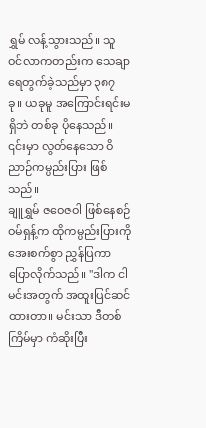ရွှမ် လန့်သွားသည်။ သူ ဝင်လာကတည်းက သေချာ ရေတွက်ခဲ့သည်မှာ ၃၈၇ ခု။ ယခုမူ အကြောင်းရင်းမရှိဘဲ တစ်ခု ပိုနေသည်။ ၎င်းမှာ လွတ်နေသော ဝိညာဉ်ကမ္ပည်းပြား ဖြစ်သည်။
ချူရွှမ် ဇဝေဇဝါ ဖြစ်နေစဉ် ဝမ်ရှန့်က ထိုကမ္ပည်းပြားကို အေးစက်စွာ ညွှန်ပြကာ ပြောလိုက်သည်။ "ဒါက ငါ မင်းအတွက် အထူးပြင်ဆင်ထားတာ။ မင်းသာ ဒီတစ်ကြိမ်မှာ ကံဆိုးပြီး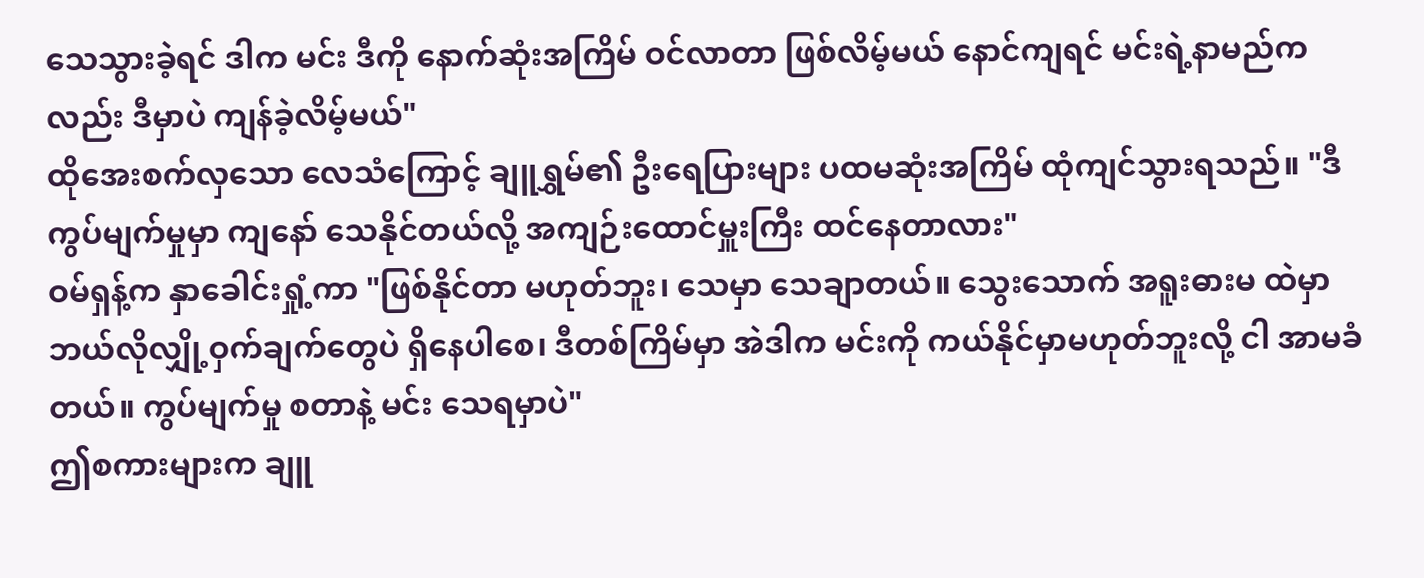သေသွားခဲ့ရင် ဒါက မင်း ဒီကို နောက်ဆုံးအကြိမ် ဝင်လာတာ ဖြစ်လိမ့်မယ် နောင်ကျရင် မင်းရဲ့နာမည်ကလည်း ဒီမှာပဲ ကျန်ခဲ့လိမ့်မယ်"
ထိုအေးစက်လှသော လေသံကြောင့် ချူရွှမ်၏ ဦးရေပြားများ ပထမဆုံးအကြိမ် ထုံကျင်သွားရသည်။ "ဒီကွပ်မျက်မှုမှာ ကျနော် သေနိုင်တယ်လို့ အကျဉ်းထောင်မှူးကြီး ထင်နေတာလား"
ဝမ်ရှန့်က နှာခေါင်းရှုံ့ကာ "ဖြစ်နိုင်တာ မဟုတ်ဘူး၊ သေမှာ သေချာတယ်။ သွေးသောက် အရူးဓားမ ထဲမှာ ဘယ်လိုလျှို့ဝှက်ချက်တွေပဲ ရှိနေပါစေ၊ ဒီတစ်ကြိမ်မှာ အဲဒါက မင်းကို ကယ်နိုင်မှာမဟုတ်ဘူးလို့ ငါ အာမခံတယ်။ ကွပ်မျက်မှု စတာနဲ့ မင်း သေရမှာပဲ"
ဤစကားများက ချူ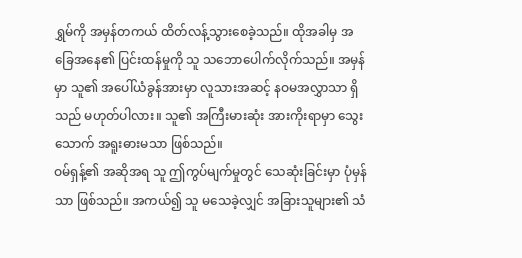ရွှမ်ကို အမှန်တကယ် ထိတ်လန့်သွားစေခဲ့သည်။ ထိုအခါမှ အခြေအနေ၏ ပြင်းထန်မှုကို သူ သဘောပေါက်လိုက်သည်။ အမှန်မှာ သူ၏ အပေါ်ယံခွန်အားမှာ လူသားအဆင့် နဝမအလွှာသာ ရှိသည် မဟုတ်ပါလား။ သူ၏ အကြီးမားဆုံး အားကိုးရာမှာ သွေးသောက် အရူးဓားမသာ ဖြစ်သည်။
ဝမ်ရှန့်၏ အဆိုအရ သူ ဤကွပ်မျက်မှုတွင် သေဆုံးခြင်းမှာ ပုံမှန်သာ ဖြစ်သည်။ အကယ်၍ သူ မသေခဲ့လျှင် အခြားသူများ၏ သံ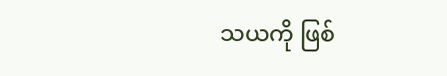သယကို ဖြစ်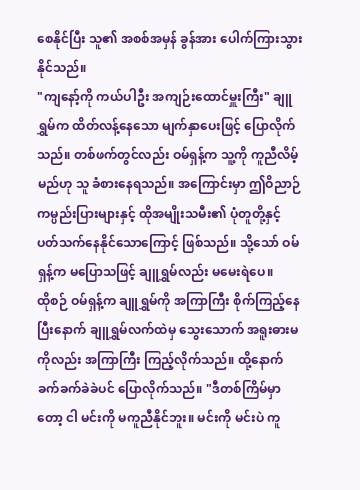စေနိုင်ပြီး သူ၏ အစစ်အမှန် ခွန်အား ပေါက်ကြားသွားနိုင်သည်။
"ကျနော့်ကို ကယ်ပါဦး အကျဉ်းထောင်မှူးကြီး" ချူရွှမ်က ထိတ်လန့်နေသော မျက်နှာပေးဖြင့် ပြောလိုက်သည်။ တစ်ဖက်တွင်လည်း ဝမ်ရှန့်က သူ့ကို ကူညီလိမ့်မည်ဟု သူ ခံစားနေရသည်။ အကြောင်းမှာ ဤဝိညာဉ်ကမ္ပည်းပြားများနှင့် ထိုအမျိုးသမီး၏ ပုံတူတို့နှင့် ပတ်သက်နေနိုင်သောကြောင့် ဖြစ်သည်။ သို့သော် ဝမ်ရှန့်က မပြောသဖြင့် ချူရွှမ်လည်း မမေးရဲပေ။
ထိုစဉ် ဝမ်ရှန့်က ချူရွှမ်ကို အကြာကြီး စိုက်ကြည့်နေပြီးနောက် ချူရွှမ်လက်ထဲမှ သွေးသောက် အရူးဓားမကိုလည်း အကြာကြီး ကြည့်လိုက်သည်။ ထို့နောက် ခက်ခက်ခဲခဲပင် ပြောလိုက်သည်။ "ဒီတစ်ကြိမ်မှာတော့ ငါ မင်းကို မကူညီနိုင်ဘူး။ မင်းကို မင်းပဲ ကူ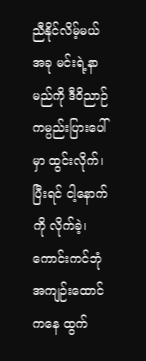ညီနိုင်လိမ့်မယ် အခု မင်းရဲ့နာမည်ကို ဒီဝိညာဉ်ကမ္ပည်းပြားပေါ်မှာ ထွင်းလိုက်၊ ပြီးရင် ငါ့နောက်ကို လိုက်ခဲ့၊ ကောင်းကင်ဘုံအကျဉ်းထောင်ကနေ ထွက်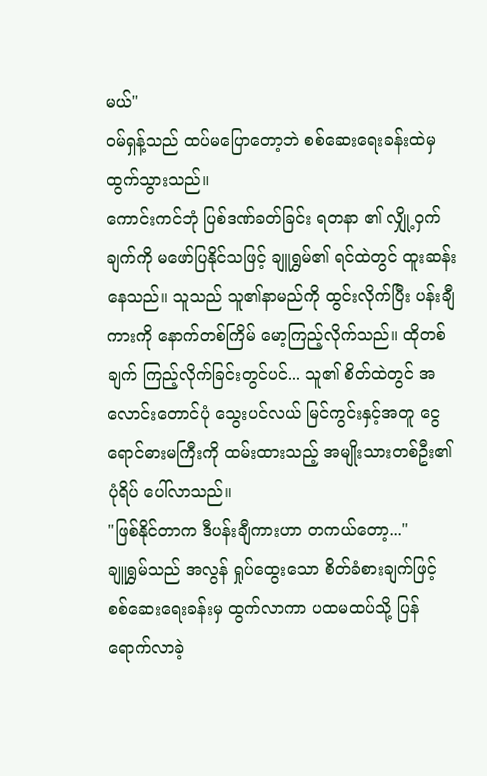မယ်"
ဝမ်ရှန့်သည် ထပ်မပြောတော့ဘဲ စစ်ဆေးရေးခန်းထဲမှ ထွက်သွားသည်။
ကောင်းကင်ဘုံ ပြစ်ဒဏ်ခတ်ခြင်း ရတနာ ၏ လျှို့ဝှက်ချက်ကို မဖော်ပြနိုင်သဖြင့် ချူရွှမ်၏ ရင်ထဲတွင် ထူးဆန်းနေသည်။ သူသည် သူ၏နာမည်ကို ထွင်းလိုက်ပြီး ပန်းချီကားကို နောက်တစ်ကြိမ် မော့ကြည့်လိုက်သည်။ ထိုတစ်ချက် ကြည့်လိုက်ခြင်းတွင်ပင်... သူ၏ စိတ်ထဲတွင် အလောင်းတောင်ပုံ သွေးပင်လယ် မြင်ကွင်းနှင့်အတူ ငွေရောင်ဓားမကြီးကို ထမ်းထားသည့် အမျိုးသားတစ်ဦး၏ ပုံရိပ် ပေါ်လာသည်။
"ဖြစ်နိုင်တာက ဒီပန်းချီကားဟာ တကယ်တော့..."
ချူရွှမ်သည် အလွန် ရှုပ်ထွေးသော စိတ်ခံစားချက်ဖြင့် စစ်ဆေးရေးခန်းမှ ထွက်လာကာ ပထမထပ်သို့ ပြန်ရောက်လာခဲ့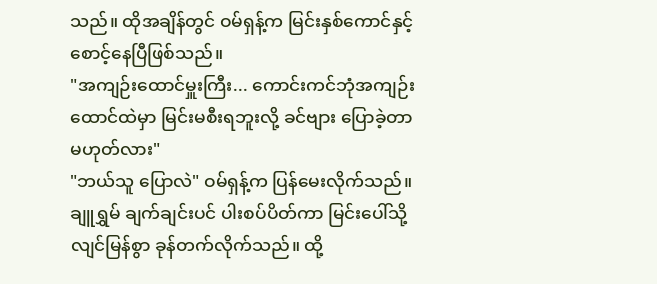သည်။ ထိုအချိန်တွင် ဝမ်ရှန့်က မြင်းနှစ်ကောင်နှင့် စောင့်နေပြီဖြစ်သည်။
"အကျဉ်းထောင်မှူးကြီး... ကောင်းကင်ဘုံအကျဉ်းထောင်ထဲမှာ မြင်းမစီးရဘူးလို့ ခင်ဗျား ပြောခဲ့တာ မဟုတ်လား"
"ဘယ်သူ ပြောလဲ" ဝမ်ရှန့်က ပြန်မေးလိုက်သည်။
ချူရွှမ် ချက်ချင်းပင် ပါးစပ်ပိတ်ကာ မြင်းပေါ်သို့ လျင်မြန်စွာ ခုန်တက်လိုက်သည်။ ထို့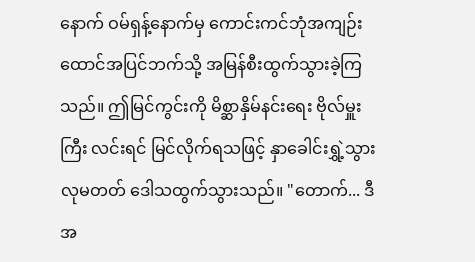နောက် ဝမ်ရှန့်နောက်မှ ကောင်းကင်ဘုံအကျဉ်းထောင်အပြင်ဘက်သို့ အမြန်စီးထွက်သွားခဲ့ကြသည်။ ဤမြင်ကွင်းကို မိစ္ဆာနှိမ်နင်းရေး ဗိုလ်မှူးကြီး လင်းရင် မြင်လိုက်ရသဖြင့် နှာခေါင်းရွှဲ့သွားလုမတတ် ဒေါသထွက်သွားသည်။ "တောက်... ဒီအ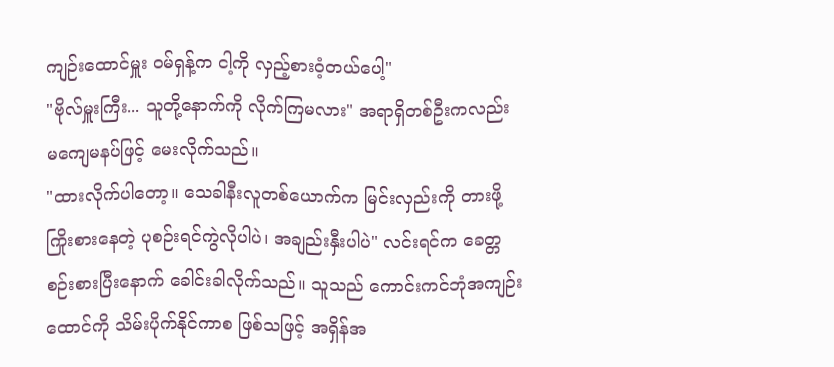ကျဉ်းထောင်မှူး ဝမ်ရှန့်က ငါ့ကို လှည့်စားဝံ့တယ်ပေါ့"
"ဗိုလ်မှူးကြီး... သူတို့နောက်ကို လိုက်ကြမလား" အရာရှိတစ်ဦးကလည်း မကျေမနပ်ဖြင့် မေးလိုက်သည်။
"ထားလိုက်ပါတော့။ သေခါနီးလူတစ်ယောက်က မြင်းလှည်းကို တားဖို့ ကြိုးစားနေတဲ့ ပုစဉ်းရင်ကွဲလိုပါပဲ၊ အချည်းနှီးပါပဲ" လင်းရင်က ခေတ္တစဉ်းစားပြီးနောက် ခေါင်းခါလိုက်သည်။ သူသည် ကောင်းကင်ဘုံအကျဉ်းထောင်ကို သိမ်းပိုက်နိုင်ကာစ ဖြစ်သဖြင့် အရှိန်အ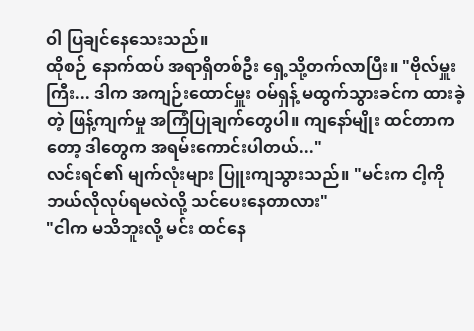ဝါ ပြချင်နေသေးသည်။
ထိုစဉ် နောက်ထပ် အရာရှိတစ်ဦး ရှေ့သို့တက်လာပြီး။ "ဗိုလ်မှူးကြီး... ဒါက အကျဉ်းထောင်မှူး ဝမ်ရှန့် မထွက်သွားခင်က ထားခဲ့တဲ့ ဖြန့်ကျက်မှု အကြံပြုချက်တွေပါ။ ကျနော်မျိုး ထင်တာကတော့ ဒါတွေက အရမ်းကောင်းပါတယ်..."
လင်းရင်၏ မျက်လုံးများ ပြူးကျသွားသည်။ "မင်းက ငါ့ကို ဘယ်လိုလုပ်ရမလဲလို့ သင်ပေးနေတာလား"
"ငါက မသိဘူးလို့ မင်း ထင်နေ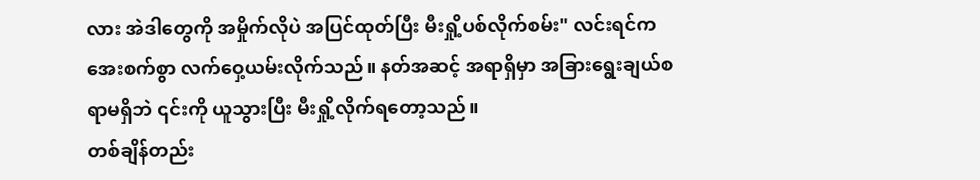လား အဲဒါတွေကို အမှိုက်လိုပဲ အပြင်ထုတ်ပြီး မီးရှို့ပစ်လိုက်စမ်း" လင်းရင်က အေးစက်စွာ လက်ဝှေ့ယမ်းလိုက်သည်။ နတ်အဆင့် အရာရှိမှာ အခြားရွေးချယ်စရာမရှိဘဲ ၎င်းကို ယူသွားပြီး မီးရှို့လိုက်ရတော့သည်။
တစ်ချိန်တည်း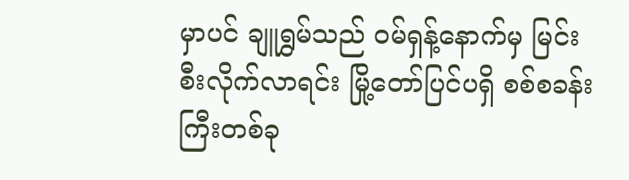မှာပင် ချူရွှမ်သည် ဝမ်ရှန့်နောက်မှ မြင်းစီးလိုက်လာရင်း မြို့တော်ပြင်ပရှိ စစ်စခန်းကြီးတစ်ခု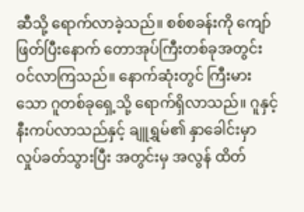ဆီသို့ ရောက်လာခဲ့သည်။ စစ်စခန်းကို ကျော်ဖြတ်ပြီးနောက် တောအုပ်ကြီးတစ်ခုအတွင်း ဝင်လာကြသည်။ နောက်ဆုံးတွင် ကြီးမားသော ဂူတစ်ခုရှေ့သို့ ရောက်ရှိလာသည်။ ဂူနှင့် နီးကပ်လာသည်နှင့် ချူရွှမ်၏ နှာခေါင်းမှာ လှုပ်ခတ်သွားပြီး အတွင်းမှ အလွန် ထိတ်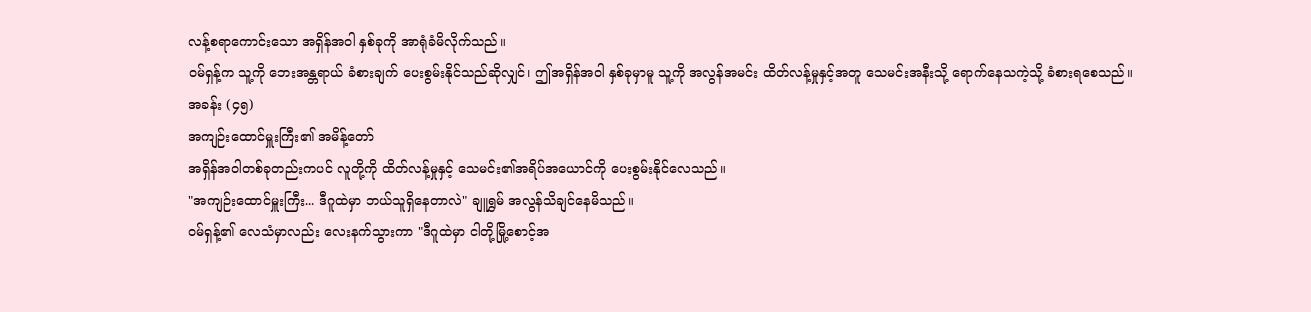လန့်စရာကောင်းသော အရှိန်အဝါ နှစ်ခုကို အာရုံခံမိလိုက်သည်။
ဝမ်ရှန့်က သူ့ကို ဘေးအန္တရာယ် ခံစားချက် ပေးစွမ်းနိုင်သည်ဆိုလျှင်၊ ဤအရှိန်အဝါ နှစ်ခုမှာမူ သူ့ကို အလွန်အမင်း ထိတ်လန့်မှုနှင့်အတူ သေမင်းအနီးသို့ ရောက်နေသကဲ့သို့ ခံစားရစေသည်။
အခန်း (၄၅)
အကျဉ်းထောင်မှူးကြီး၏ အမိန့်တော်
အရှိန်အဝါတစ်ခုတည်းကပင် လူတို့ကို ထိတ်လန့်မှုနှင့် သေမင်း၏အရိပ်အယောင်ကို ပေးစွမ်းနိုင်လေသည်။
"အကျဉ်းထောင်မှူးကြီး... ဒီဂူထဲမှာ ဘယ်သူရှိနေတာလဲ" ချူရွှမ် အလွန်သိချင်နေမိသည်။
ဝမ်ရှန့်၏ လေသံမှာလည်း လေးနက်သွားကာ "ဒီဂူထဲမှာ ငါတို့မြို့စောင့်အ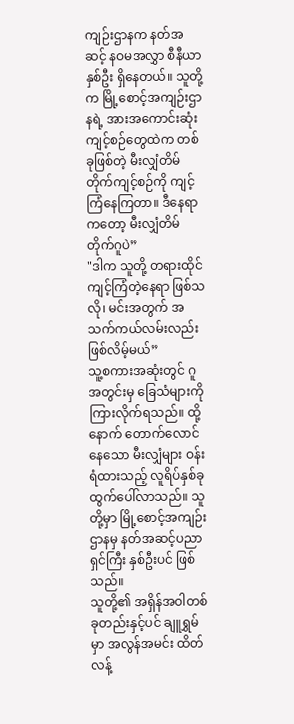ကျဉ်းဌာနက နတ်အဆင့် နဝမအလွှာ စီနီယာနှစ်ဦး ရှိနေတယ်။ သူတို့က မြို့စောင့်အကျဉ်းဌာနရဲ့ အားအကောင်းဆုံး ကျင့်စဉ်တွေထဲက တစ်ခုဖြစ်တဲ့ မီးလျှံတိမ်တိုက်ကျင့်စဉ်ကို ကျင့်ကြံနေကြတာ။ ဒီနေရာကတော့ မီးလျှံတိမ်တိုက်ဂူပဲ”
"ဒါက သူတို့ တရားထိုင်ကျင့်ကြံတဲ့နေရာ ဖြစ်သလို၊ မင်းအတွက် အသက်ကယ်လမ်းလည်း ဖြစ်လိမ့်မယ်”
သူ့စကားအဆုံးတွင် ဂူအတွင်းမှ ခြေသံများကို ကြားလိုက်ရသည်။ ထို့နောက် တောက်လောင်နေသော မီးလျှံများ ဝန်းရံထားသည့် လူရိပ်နှစ်ခု ထွက်ပေါ်လာသည်။ သူတို့မှာ မြို့စောင့်အကျဉ်းဌာနမှ နတ်အဆင့်ပညာရှင်ကြီး နှစ်ဦးပင် ဖြစ်သည်။
သူတို့၏ အရှိန်အဝါတစ်ခုတည်းနှင့်ပင် ချူရွှမ်မှာ အလွန်အမင်း ထိတ်လန့်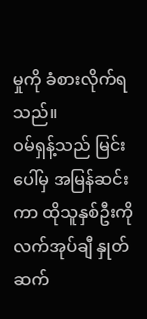မှုကို ခံစားလိုက်ရသည်။
ဝမ်ရှန့်သည် မြင်းပေါ်မှ အမြန်ဆင်းကာ ထိုသူနှစ်ဦးကို လက်အုပ်ချီ နှုတ်ဆက်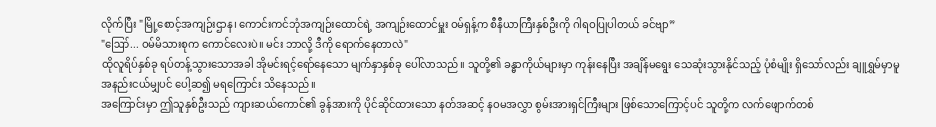လိုက်ပြီး "မြို့စောင့်အကျဉ်းဌာန၊ ကောင်းကင်ဘုံအကျဉ်းထောင်ရဲ့ အကျဉ်းထောင်မှူး ဝမ်ရှန့်က စီနီယာကြီးနှစ်ဦးကို ဂါရဝပြုပါတယ် ခင်ဗျာ”
"ဪ... ဝမ်မိသားစုက ကောင်လေးပဲ။ မင်း ဘာလို့ ဒီကို ရောက်နေတာလဲ"
ထိုလူရိပ်နှစ်ခု ရပ်တန့်သွားသောအခါ အိုမင်းရင့်ရော်နေသော မျက်နှာနှစ်ခု ပေါ်လာသည်။ သူတို့၏ ခန္ဓာကိုယ်များမှာ ကုန်းနေပြီး အချိန်မရွေး သေဆုံးသွားနိုင်သည့် ပုံစံမျိုး ရှိသော်လည်း ချူရွှမ်မှာမူ အနည်းငယ်မျှပင် ပေါ့ဆ၍ မရကြောင်း သိနေသည်။
အကြောင်းမှာ ဤသူနှစ်ဦးသည် ကျားဆယ်ကောင်၏ ခွန်အားကို ပိုင်ဆိုင်ထားသော နတ်အဆင့် နဝမအလွှာ စွမ်းအားရှင်ကြီးများ ဖြစ်သောကြောင့်ပင် သူတို့က လက်ဖျောက်တစ်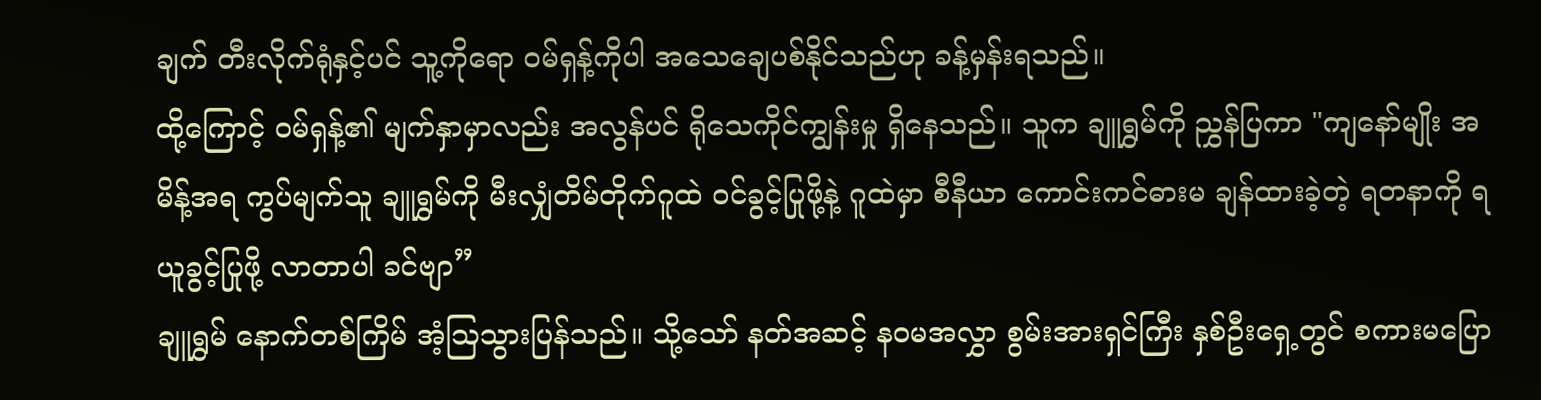ချက် တီးလိုက်ရုံနှင့်ပင် သူ့ကိုရော ဝမ်ရှန့်ကိုပါ အသေချေပစ်နိုင်သည်ဟု ခန့်မှန်းရသည်။
ထို့ကြောင့် ဝမ်ရှန့်၏ မျက်နှာမှာလည်း အလွန်ပင် ရိုသေကိုင်ကျွန်းမှု ရှိနေသည်။ သူက ချူရွှမ်ကို ညွှန်ပြကာ "ကျနော်မျိုး အမိန့်အရ ကွပ်မျက်သူ ချူရွှမ်ကို မီးလျှံတိမ်တိုက်ဂူထဲ ဝင်ခွင့်ပြုဖို့နဲ့ ဂူထဲမှာ စီနီယာ ကောင်းကင်ဓားမ ချန်ထားခဲ့တဲ့ ရတနာကို ရယူခွင့်ပြုဖို့ လာတာပါ ခင်ဗျာ”
ချူရွှမ် နောက်တစ်ကြိမ် အံ့ဩသွားပြန်သည်။ သို့သော် နတ်အဆင့် နဝမအလွှာ စွမ်းအားရှင်ကြီး နှစ်ဦးရှေ့တွင် စကားမပြော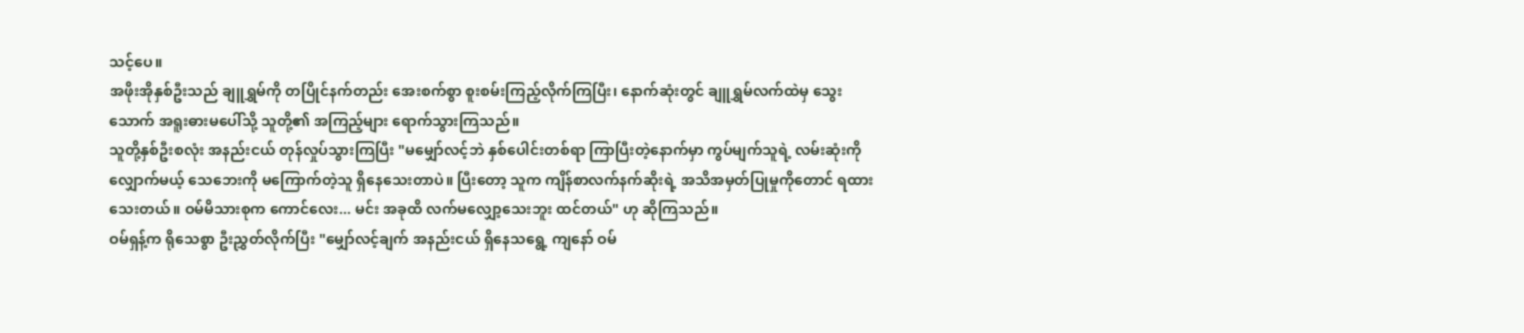သင့်ပေ။
အဖိုးအိုနှစ်ဦးသည် ချူရွှမ်ကို တပြိုင်နက်တည်း အေးစက်စွာ စူးစမ်းကြည့်လိုက်ကြပြီး၊ နောက်ဆုံးတွင် ချူရွှမ်လက်ထဲမှ သွေးသောက် အရူးဓားမပေါ်သို့ သူတို့၏ အကြည့်များ ရောက်သွားကြသည်။
သူတို့နှစ်ဦးစလုံး အနည်းငယ် တုန်လှုပ်သွားကြပြီး "မမျှော်လင့်ဘဲ နှစ်ပေါင်းတစ်ရာ ကြာပြီးတဲ့နောက်မှာ ကွပ်မျက်သူရဲ့ လမ်းဆုံးကို လျှောက်မယ့် သေဘေးကို မကြောက်တဲ့သူ ရှိနေသေးတာပဲ။ ပြီးတော့ သူက ကျိန်စာလက်နက်ဆိုးရဲ့ အသိအမှတ်ပြုမှုကိုတောင် ရထားသေးတယ်။ ဝမ်မိသားစုက ကောင်လေး... မင်း အခုထိ လက်မလျှော့သေးဘူး ထင်တယ်" ဟု ဆိုကြသည်။
ဝမ်ရှန့်က ရိုသေစွာ ဦးညွှတ်လိုက်ပြီး "မျှော်လင့်ချက် အနည်းငယ် ရှိနေသရွေ့ ကျနော် ဝမ်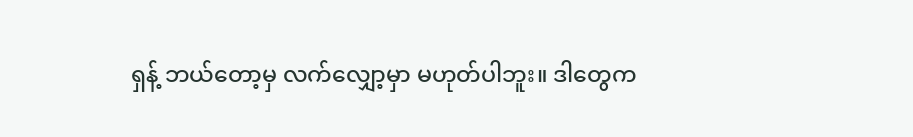ရှန့် ဘယ်တော့မှ လက်လျှော့မှာ မဟုတ်ပါဘူး။ ဒါတွေက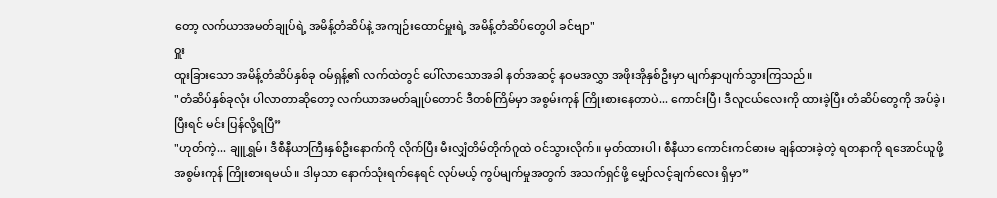တော့ လက်ယာအမတ်ချုပ်ရဲ့ အမိန့်တံဆိပ်နဲ့ အကျဉ်းထောင်မှူးရဲ့ အမိန့်တံဆိပ်တွေပါ ခင်ဗျာ"
ဝှူး
ထူးခြားသော အမိန့်တံဆိပ်နှစ်ခု ဝမ်ရှန့်၏ လက်ထဲတွင် ပေါ်လာသောအခါ နတ်အဆင့် နဝမအလွှာ အဖိုးအိုနှစ်ဦးမှာ မျက်နှာပျက်သွားကြသည်။
"တံဆိပ်နှစ်ခုလုံး ပါလာတာဆိုတော့ လက်ယာအမတ်ချုပ်တောင် ဒီတစ်ကြိမ်မှာ အစွမ်းကုန် ကြိုးစားနေတာပဲ... ကောင်းပြီ၊ ဒီလူငယ်လေးကို ထားခဲ့ပြီး တံဆိပ်တွေကို အပ်ခဲ့၊ ပြီးရင် မင်း ပြန်လို့ရပြီ”
"ဟုတ်ကဲ့... ချူရွှမ်၊ ဒီစီနီယာကြီးနှစ်ဦးနောက်ကို လိုက်ပြီး မီးလျှံတိမ်တိုက်ဂူထဲ ဝင်သွားလိုက်။ မှတ်ထားပါ၊ စီနီယာ ကောင်းကင်ဓားမ ချန်ထားခဲ့တဲ့ ရတနာကို ရအောင်ယူဖို့ အစွမ်းကုန် ကြိုးစားရမယ်။ ဒါမှသာ နောက်သုံးရက်နေရင် လုပ်မယ့် ကွပ်မျက်မှုအတွက် အသက်ရှင်ဖို့ မျှော်လင့်ချက်လေး ရှိမှာ”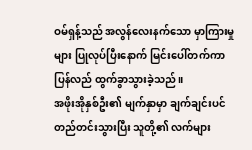ဝမ်ရှန့်သည် အလွန်လေးနက်သော မှာကြားမှုများ ပြုလုပ်ပြီးနောက် မြင်းပေါ်တက်ကာ ပြန်လည် ထွက်ခွာသွားခဲ့သည်။
အဖိုးအိုနှစ်ဦး၏ မျက်နှာမှာ ချက်ချင်းပင် တည်တင်းသွားပြီး သူတို့၏ လက်များ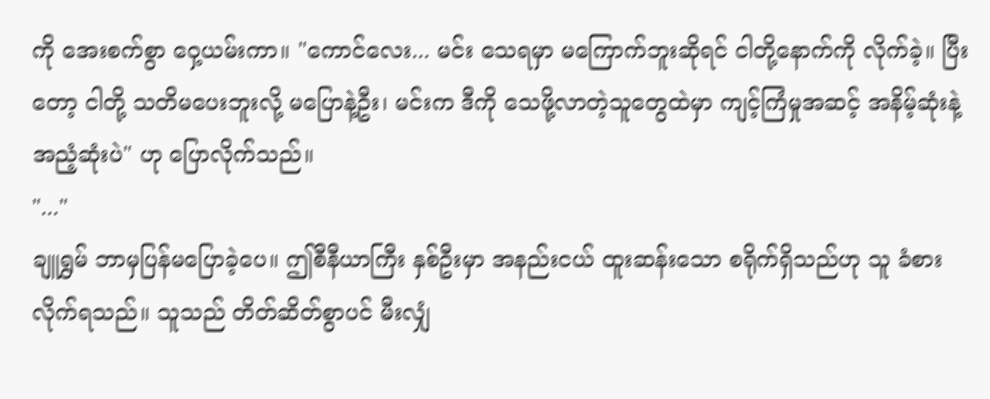ကို အေးစက်စွာ ဝှေ့ယမ်းကာ။ "ကောင်လေး... မင်း သေရမှာ မကြောက်ဘူးဆိုရင် ငါတို့နောက်ကို လိုက်ခဲ့။ ပြီးတော့ ငါတို့ သတိမပေးဘူးလို့ မပြောနဲ့ဦး၊ မင်းက ဒီကို သေဖို့လာတဲ့သူတွေထဲမှာ ကျင့်ကြံမှုအဆင့် အနိမ့်ဆုံးနဲ့ အညံ့ဆုံးပဲ" ဟု ပြောလိုက်သည်။
"..."
ချူရွှမ် ဘာမှပြန်မပြောခဲ့ပေ။ ဤစီနီယာကြီး နှစ်ဦးမှာ အနည်းငယ် ထူးဆန်းသော စရိုက်ရှိသည်ဟု သူ ခံစားလိုက်ရသည်။ သူသည် တိတ်ဆိတ်စွာပင် မီးလျှံ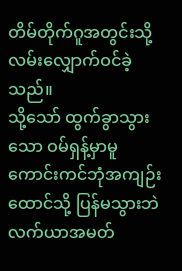တိမ်တိုက်ဂူအတွင်းသို့ လမ်းလျှောက်ဝင်ခဲ့သည်။
သို့သော် ထွက်ခွာသွားသော ဝမ်ရှန့်မှာမူ ကောင်းကင်ဘုံအကျဉ်းထောင်သို့ ပြန်မသွားဘဲ လက်ယာအမတ်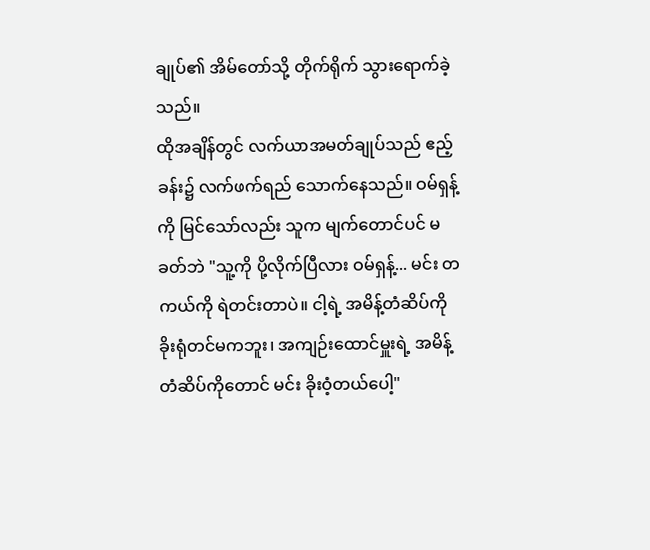ချုပ်၏ အိမ်တော်သို့ တိုက်ရိုက် သွားရောက်ခဲ့သည်။
ထိုအချိန်တွင် လက်ယာအမတ်ချုပ်သည် ဧည့်ခန်း၌ လက်ဖက်ရည် သောက်နေသည်။ ဝမ်ရှန့်ကို မြင်သော်လည်း သူက မျက်တောင်ပင် မခတ်ဘဲ "သူ့ကို ပို့လိုက်ပြီလား ဝမ်ရှန့်... မင်း တကယ်ကို ရဲတင်းတာပဲ။ ငါ့ရဲ့ အမိန့်တံဆိပ်ကို ခိုးရုံတင်မကဘူး၊ အကျဉ်းထောင်မှူးရဲ့ အမိန့်တံဆိပ်ကိုတောင် မင်း ခိုးဝံ့တယ်ပေါ့"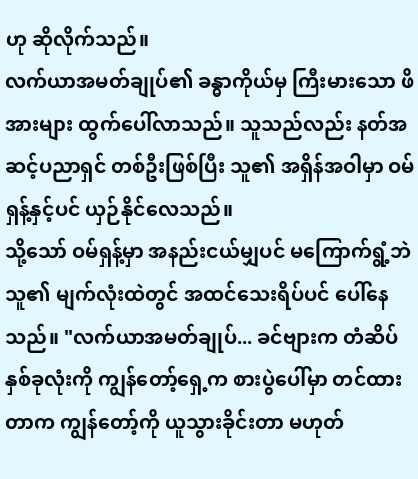ဟု ဆိုလိုက်သည်။
လက်ယာအမတ်ချုပ်၏ ခန္ဓာကိုယ်မှ ကြီးမားသော ဖိအားများ ထွက်ပေါ်လာသည်။ သူသည်လည်း နတ်အဆင့်ပညာရှင် တစ်ဦးဖြစ်ပြီး သူ၏ အရှိန်အဝါမှာ ဝမ်ရှန့်နှင့်ပင် ယှဉ်နိုင်လေသည်။
သို့သော် ဝမ်ရှန့်မှာ အနည်းငယ်မျှပင် မကြောက်ရွံ့ဘဲ သူ၏ မျက်လုံးထဲတွင် အထင်သေးရိပ်ပင် ပေါ်နေသည်။ "လက်ယာအမတ်ချုပ်... ခင်ဗျားက တံဆိပ်နှစ်ခုလုံးကို ကျွန်တော့်ရှေ့က စားပွဲပေါ်မှာ တင်ထားတာက ကျွန်တော့်ကို ယူသွားခိုင်းတာ မဟုတ်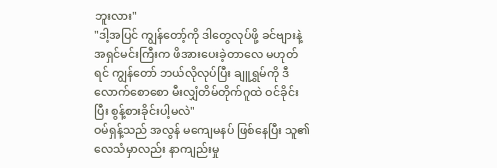ဘူးလား"
"ဒါ့အပြင် ကျွန်တော့်ကို ဒါတွေလုပ်ဖို့ ခင်ဗျားနဲ့ အရှင်မင်းကြီးက ဖိအားပေးခဲ့တာလေ မဟုတ်ရင် ကျွန်တော် ဘယ်လိုလုပ်ပြီး ချူရွှမ်ကို ဒီလောက်စောစော မီးလျှံတိမ်တိုက်ဂူထဲ ဝင်ခိုင်းပြီး စွန့်စားခိုင်းပါ့မလဲ"
ဝမ်ရှန့်သည် အလွန် မကျေမနပ် ဖြစ်နေပြီး သူ၏ လေသံမှာလည်း နာကျည်းမှု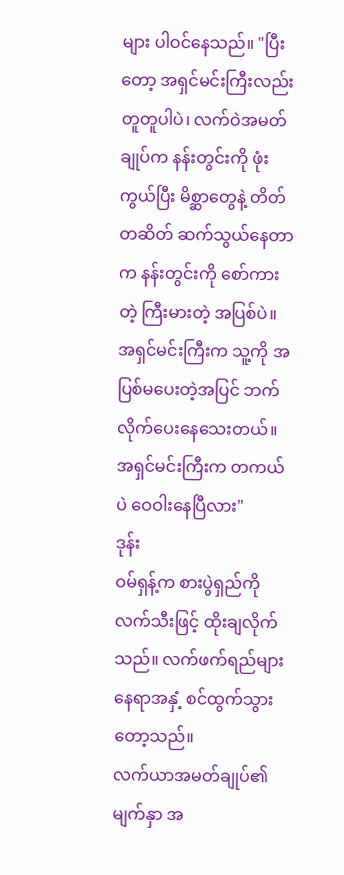များ ပါဝင်နေသည်။ "ပြီးတော့ အရှင်မင်းကြီးလည်း တူတူပါပဲ၊ လက်ဝဲအမတ်ချုပ်က နန်းတွင်းကို ဖုံးကွယ်ပြီး မိစ္ဆာတွေနဲ့ တိတ်တဆိတ် ဆက်သွယ်နေတာက နန်းတွင်းကို စော်ကားတဲ့ ကြီးမားတဲ့ အပြစ်ပဲ။ အရှင်မင်းကြီးက သူ့ကို အပြစ်မပေးတဲ့အပြင် ဘက်လိုက်ပေးနေသေးတယ်။ အရှင်မင်းကြီးက တကယ်ပဲ ဝေဝါးနေပြီလား"
ဒုန်း
ဝမ်ရှန့်က စားပွဲရှည်ကို လက်သီးဖြင့် ထိုးချလိုက်သည်။ လက်ဖက်ရည်များ နေရာအနှံ့ စင်ထွက်သွားတော့သည်။
လက်ယာအမတ်ချုပ်၏ မျက်နှာ အ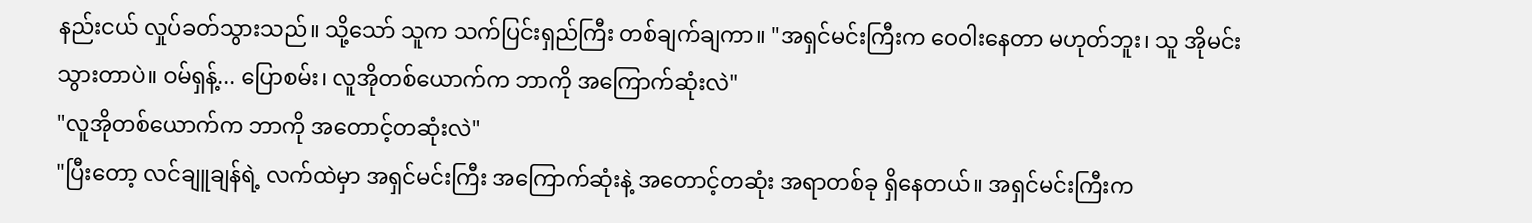နည်းငယ် လှုပ်ခတ်သွားသည်။ သို့သော် သူက သက်ပြင်းရှည်ကြီး တစ်ချက်ချကာ။ "အရှင်မင်းကြီးက ဝေဝါးနေတာ မဟုတ်ဘူး၊ သူ အိုမင်းသွားတာပဲ။ ဝမ်ရှန့်... ပြောစမ်း၊ လူအိုတစ်ယောက်က ဘာကို အကြောက်ဆုံးလဲ"
"လူအိုတစ်ယောက်က ဘာကို အတောင့်တဆုံးလဲ"
"ပြီးတော့ လင်ချူချန်ရဲ့ လက်ထဲမှာ အရှင်မင်းကြီး အကြောက်ဆုံးနဲ့ အတောင့်တဆုံး အရာတစ်ခု ရှိနေတယ်။ အရှင်မင်းကြီးက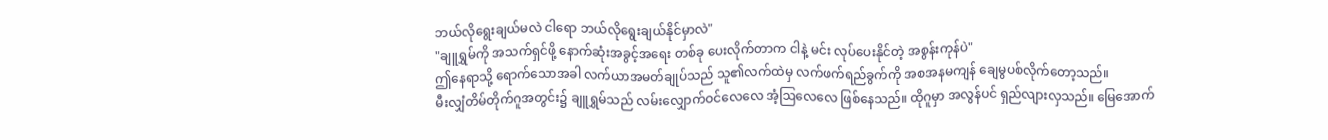ဘယ်လိုရွေးချယ်မလဲ ငါရော ဘယ်လိုရွေးချယ်နိုင်မှာလဲ"
"ချူရွှမ်ကို အသက်ရှင်ဖို့ နောက်ဆုံးအခွင့်အရေး တစ်ခု ပေးလိုက်တာက ငါနဲ့ မင်း လုပ်ပေးနိုင်တဲ့ အစွန်းကုန်ပဲ"
ဤနေရာသို့ ရောက်သောအခါ လက်ယာအမတ်ချုပ်သည် သူ၏လက်ထဲမှ လက်ဖက်ရည်ခွက်ကို အစအနမကျန် ချေမွပစ်လိုက်တော့သည်။
မီးလျှံတိမ်တိုက်ဂူအတွင်း၌ ချူရွှမ်သည် လမ်းလျှောက်ဝင်လေလေ အံ့ဩလေလေ ဖြစ်နေသည်။ ထိုဂူမှာ အလွန်ပင် ရှည်လျားလှသည်။ မြေအောက်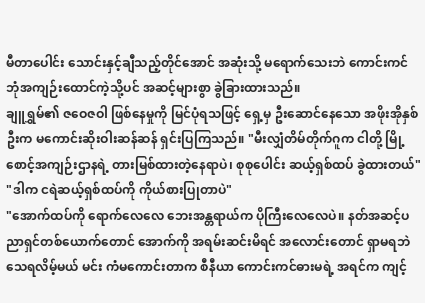မီတာပေါင်း သောင်းနှင့်ချီသည့်တိုင်အောင် အဆုံးသို့ မရောက်သေးဘဲ ကောင်းကင်ဘုံအကျဉ်းထောင်ကဲ့သို့ပင် အဆင့်များစွာ ခွဲခြားထားသည်။
ချူရွှမ်၏ ဇဝေဇဝါ ဖြစ်နေမှုကို မြင်ပုံရသဖြင့် ရှေ့မှ ဦးဆောင်နေသော အဖိုးအိုနှစ်ဦးက မကောင်းဆိုးဝါးဆန်ဆန် ရှင်းပြကြသည်။ "မီးလျှံတိမ်တိုက်ဂူက ငါတို့ မြို့စောင့်အကျဉ်းဌာနရဲ့ တားမြစ်ထားတဲ့နေရာပဲ၊ စုစုပေါင်း ဆယ့်ရှစ်ထပ် ခွဲထားတယ်"
"ဒါက ငရဲဆယ့်ရှစ်ထပ်ကို ကိုယ်စားပြုတာပဲ"
"အောက်ထပ်ကို ရောက်လေလေ ဘေးအန္တရာယ်က ပိုကြီးလေလေပဲ။ နတ်အဆင့်ပညာရှင်တစ်ယောက်တောင် အောက်ကို အရမ်းဆင်းမိရင် အလောင်းတောင် ရှာမရဘဲ သေရလိမ့်မယ် မင်း ကံမကောင်းတာက စီနီယာ ကောင်းကင်ဓားမရဲ့ အရင်က ကျင့်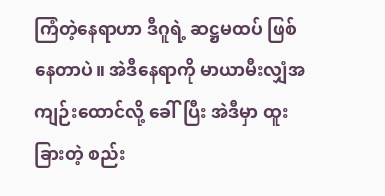ကြံတဲ့နေရာဟာ ဒီဂူရဲ့ ဆဋ္ဌမထပ် ဖြစ်နေတာပဲ။ အဲဒီနေရာကို မာယာမီးလျှံအကျဉ်းထောင်လို့ ခေါ်ပြီး အဲဒီမှာ ထူးခြားတဲ့ စည်း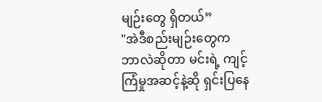မျဉ်းတွေ ရှိတယ်”
"အဲဒီစည်းမျဉ်းတွေက ဘာလဲဆိုတာ မင်းရဲ့ ကျင့်ကြံမှုအဆင့်နဲ့ဆို ရှင်းပြနေ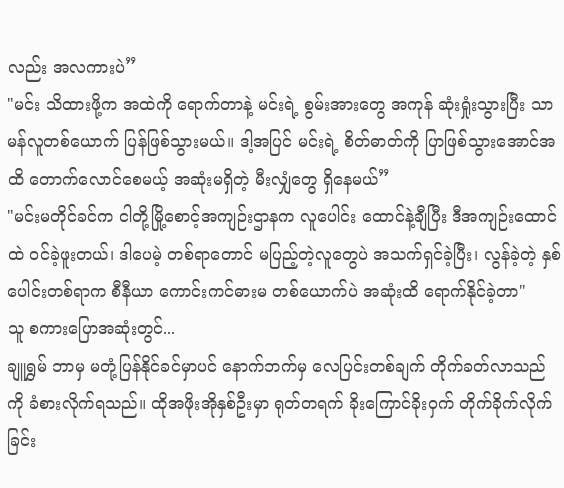လည်း အလကားပဲ”
"မင်း သိထားဖို့က အထဲကို ရောက်တာနဲ့ မင်းရဲ့ စွမ်းအားတွေ အကုန် ဆုံးရှုံးသွားပြီး သာမန်လူတစ်ယောက် ပြန်ဖြစ်သွားမယ်။ ဒါ့အပြင် မင်းရဲ့ စိတ်ဓာတ်ကို ပြာဖြစ်သွားအောင်အထိ တောက်လောင်စေမယ့် အဆုံးမရှိတဲ့ မီးလျှံတွေ ရှိနေမယ်”
"မင်းမတိုင်ခင်က ငါတို့မြို့စောင့်အကျဉ်းဌာနက လူပေါင်း ထောင်နဲ့ချီပြီး ဒီအကျဉ်းထောင်ထဲ ဝင်ခဲ့ဖူးတယ်၊ ဒါပေမဲ့ တစ်ရာတောင် မပြည့်တဲ့လူတွေပဲ အသက်ရှင်ခဲ့ပြီး၊ လွန်ခဲ့တဲ့ နှစ်ပေါင်းတစ်ရာက စီနီယာ ကောင်းကင်ဓားမ တစ်ယောက်ပဲ အဆုံးထိ ရောက်နိုင်ခဲ့တာ"
သူ စကားပြောအဆုံးတွင်...
ချူရွှမ် ဘာမှ မတုံ့ပြန်နိုင်ခင်မှာပင် နောက်ဘက်မှ လေပြင်းတစ်ချက် တိုက်ခတ်လာသည်ကို ခံစားလိုက်ရသည်။ ထိုအဖိုးအိုနှစ်ဦးမှာ ရုတ်တရက် ခိုးကြောင်ခိုးဝှက် တိုက်ခိုက်လိုက်ခြင်း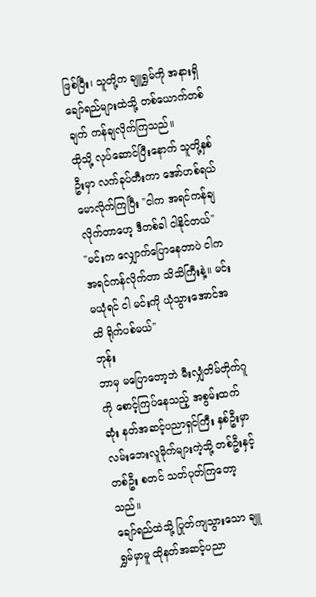ဖြစ်ပြီး၊ သူတို့က ချူရွှမ်ကို အနားရှိ ချော်ရည်များထဲသို့ တစ်ယောက်တစ်ချက် ကန်ချလိုက်ကြသည်။
ထိုသို့ လုပ်ဆောင်ပြီးနောက် သူတို့နှစ်ဦးမှာ လက်ခုပ်တီးကာ အော်ဟစ်ရယ်မောလိုက်ကြပြီး "ငါက အရင်ကန်ချလိုက်တာဟေ့ ဒီတစ်ခါ ငါနိုင်တယ်"
"မင်းက လျှောက်ပြောနေတာပဲ ငါက အရင်ကန်လိုက်တာ သိသိကြီးနဲ့။ မင်း မယုံရင် ငါ မင်းကို ယုံသွားအောင်အထိ ရိုက်ပစ်မယ်"
ဘုန်း
ဘာမှ မပြောတော့ဘဲ မီးလျှံတိမ်တိုက်ဂူကို စောင့်ကြပ်နေသည့် အစွမ်းထက်ဆုံး နတ်အဆင့်ပညာရှင်ကြီး နှစ်ဦးမှာ လမ်းဘေးလူမိုက်များကဲ့သို့ တစ်ဦးနှင့်တစ်ဦး စတင် သတ်ပုတ်ကြတော့သည်။
ချော်ရည်ထဲသို့ ပြုတ်ကျသွားသော ချူရွှမ်မှာမူ ထိုနတ်အဆင့်ပညာ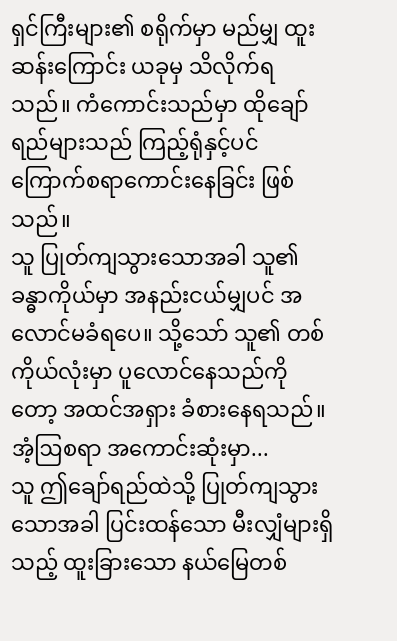ရှင်ကြီးများ၏ စရိုက်မှာ မည်မျှ ထူးဆန်းကြောင်း ယခုမှ သိလိုက်ရသည်။ ကံကောင်းသည်မှာ ထိုချော်ရည်များသည် ကြည့်ရုံနှင့်ပင် ကြောက်စရာကောင်းနေခြင်း ဖြစ်သည်။
သူ ပြုတ်ကျသွားသောအခါ သူ၏ ခန္ဓာကိုယ်မှာ အနည်းငယ်မျှပင် အလောင်မခံရပေ။ သို့သော် သူ၏ တစ်ကိုယ်လုံးမှာ ပူလောင်နေသည်ကိုတော့ အထင်အရှား ခံစားနေရသည်။
အံ့ဩစရာ အကောင်းဆုံးမှာ...
သူ ဤချော်ရည်ထဲသို့ ပြုတ်ကျသွားသောအခါ ပြင်းထန်သော မီးလျှံများရှိသည့် ထူးခြားသော နယ်မြေတစ်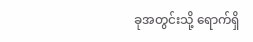ခုအတွင်းသို့ ရောက်ရှိ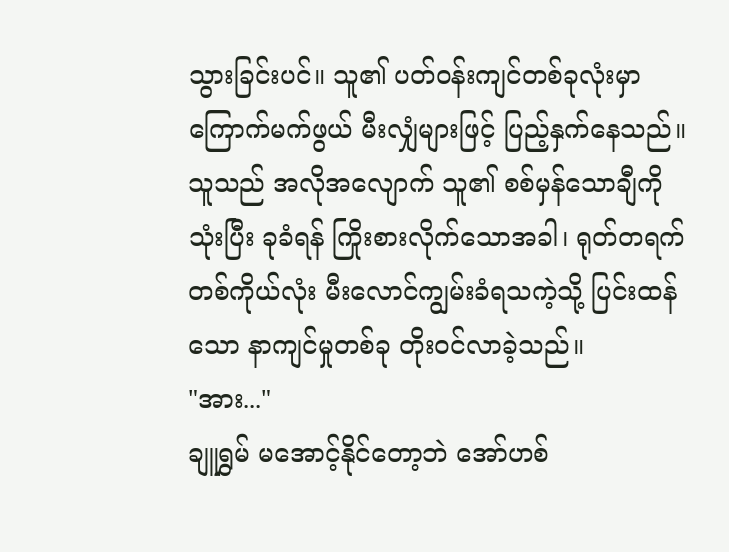သွားခြင်းပင်။ သူ၏ ပတ်ဝန်းကျင်တစ်ခုလုံးမှာ ကြောက်မက်ဖွယ် မီးလျှံများဖြင့် ပြည့်နှက်နေသည်။
သူသည် အလိုအလျောက် သူ၏ စစ်မှန်သောချီကို သုံးပြီး ခုခံရန် ကြိုးစားလိုက်သောအခါ၊ ရုတ်တရက် တစ်ကိုယ်လုံး မီးလောင်ကျွမ်းခံရသကဲ့သို့ ပြင်းထန်သော နာကျင်မှုတစ်ခု တိုးဝင်လာခဲ့သည်။
"အား..."
ချူရွှမ် မအောင့်နိုင်တော့ဘဲ အော်ဟစ်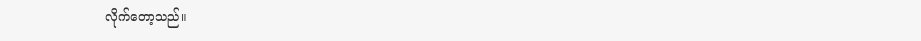လိုက်တော့သည်။